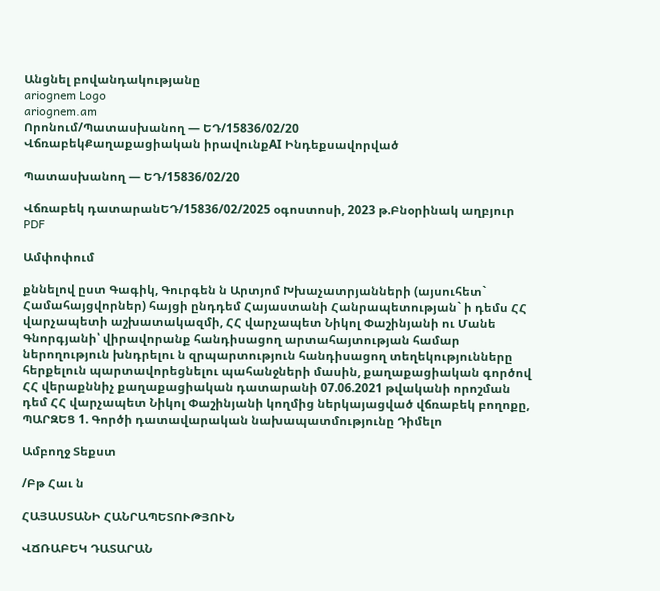Անցնել բովանդակությանը
ariognem Logo
ariognem.am
Որոնում/Պատասխանող — ԵԴ/15836/02/20
ՎճռաբեկՔաղաքացիական իրավունքAI Ինդեքսավորված

Պատասխանող — ԵԴ/15836/02/20

Վճռաբեկ դատարանԵԴ/15836/02/2025 օգոստոսի, 2023 թ.Բնօրինակ աղբյուր
PDF

Ամփոփում

քննելով ըստ Գագիկ, Գուրգեն ն Արտյոմ Խխաչատրյանների (այսուհետ` Համահայցվորներ) հայցի ընդդեմ Հայաստանի Հանրապետության` ի դեմս ՀՀ վարչապետի աշխատակազմի, ՀՀ վարչապետ Նիկոլ Փաշինյանի ու Մանե Գնորգյանի՝ վիրավորանք հանդիսացող արտահայտության համար ներողություն խնդրելու ն զրպարտություն հանդիսացող տեղեկությունները հերքելուն պարտավորեցնելու պահանջների մասին, քաղաքացիական գործով ՀՀ վերաքննիչ քաղաքացիական դատարանի 07.06.2021 թվականի որոշման դեմ ՀՀ վարչապետ Նիկոլ Փաշինյանի կողմից ներկայացված վճռաբեկ բողոքը, ՊԱՐԶԵՑ 1. Գործի դատավարական նախապատմությունը Դիմելո

Ամբողջ Տեքստ

/Բթ Հաւ ն

ՀԱՅԱՍՏԱՆԻ ՀԱՆՐԱՊԵՏՈՒԹՅՈՒՆ

ՎՃՌԱԲԵԿ ԴԱՏԱՐԱՆ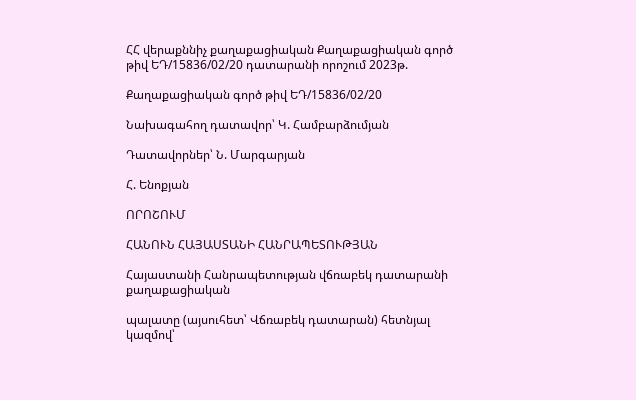ՀՀ վերաքննիչ քաղաքացիական Քաղաքացիական գործ թիվ ԵԴ/15836/02/20 դատարանի որոշում 2023թ.

Քաղաքացիական գործ թիվ ԵԴ/15836/02/20

Նախագահող դատավոր՝ Կ. Համբարձումյան

Դատավորներ՝ Ն. Մարգարյան

Հ. Ենոքյան

ՈՐՈՇՈՒՄ

ՀԱՆՈՒՆ ՀԱՅԱՍՏԱՆԻ ՀԱՆՐԱՊԵՏՈՒԹՅԱՆ

Հայաստանի Հանրապետության վճռաբեկ դատարանի քաղաքացիական

պալատը (այսուհետ՝ Վճռաբեկ դատարան) հետնյալ կազմով՝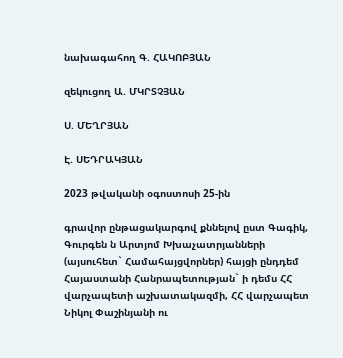նախագահող Գ. ՀԱԿՈԲՅԱՆ

զեկուցող Ա. ՄԿՐՏՉՅԱՆ

Ս. ՄԵՂՐՅԱՆ

Է. ՍԵԴՐԱԿՅԱՆ

2023 թվականի օգոստոսի 25-ին

գրավոր ընթացակարգով քննելով ըստ Գագիկ, Գուրգեն ն Արտյոմ Խխաչատրյանների (այսուհետ` Համահայցվորներ) հայցի ընդդեմ Հայաստանի Հանրապետության` ի դեմս ՀՀ վարչապետի աշխատակազմի, ՀՀ վարչապետ Նիկոլ Փաշինյանի ու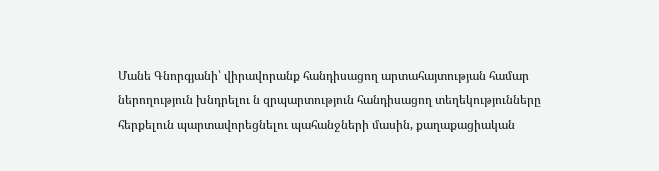Մանե Գնորգյանի՝ վիրավորանք հանդիսացող արտահայտության համար ներողություն խնդրելու ն զրպարտություն հանդիսացող տեղեկությունները հերքելուն պարտավորեցնելու պահանջների մասին, քաղաքացիական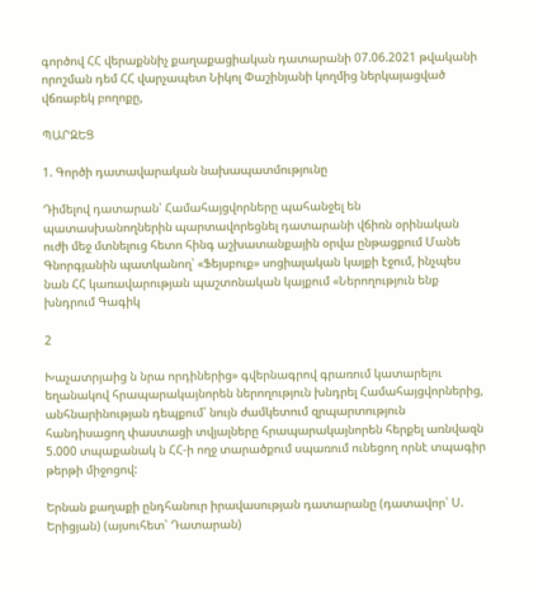գործով ՀՀ վերաքննիչ քաղաքացիական դատարանի 07.06.2021 թվականի որոշման դեմ ՀՀ վարչապետ Նիկոլ Փաշինյանի կողմից ներկայացված վճռաբեկ բողոքը,

ՊԱՐԶԵՑ

1. Գործի դատավարական նախապատմությունը

Դիմելով դատարան՝ Համահայցվորները պահանջել են պատասխանողներին պարտավորեցնել դատարանի վճիռն օրինական ուժի մեջ մտնելուց հետո հինգ աշխատանքային օրվա ընթացքում Մանե Գնորգյանին պատկանող՝ «Ֆեյսբուք» սոցիալական կայքի էջում, ինչպես նան ՀՀ կառավարության պաշտոնական կայքում «Ներողություն ենք խնդրում Գագիկ

2

Խաչատրյաից ն նրա որդիներից» գվերնագրով գրառում կատարելու եղանակով հրապարակայնորեն ներողություն խնդրել Համահայցվորներից, անհնարինության դեպքում՝ նույն ժամկետում զրպարտություն հանդիսացող փաստացի տվյալները հրապարակայնորեն հերքել առնվազն 5.000 տպաքանակ ն ՀՀ-ի ողջ տարածքում սպառում ունեցող որնէ տպագիր թերթի միջոցով:

Երնան քաղաքի ընդհանուր իրավասության դատարանը (դատավոր՝ Ս. Երիցյան) (այսուհետ՝ Դատարան)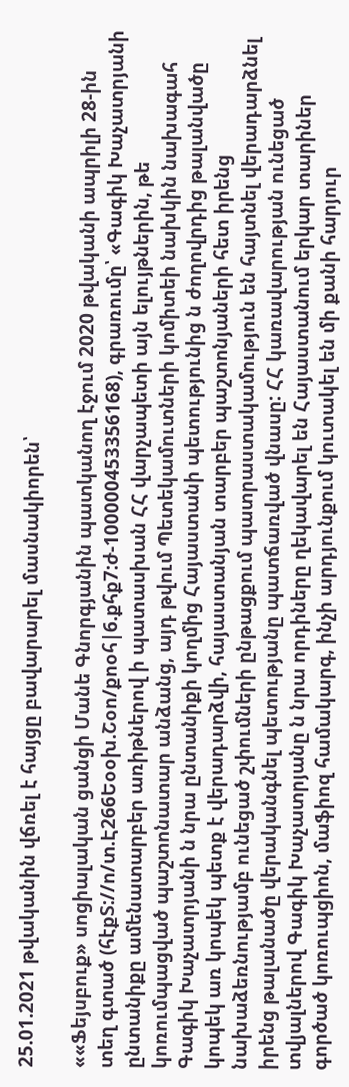25.01.2021 թվականին վճռել է հայցը բավարարել մասնակիորեն՝

««Ֆեյսբուք» սոցիալական ցանցի Մանե Գնորգյանին պատկանող էջում 2020 թվականի ապրիլի 28-ին տեղ գտած (հէքՏ://ո/տ.Է266Եօօխ.Շօո/քոօհ|6.քհք7:ժ-100000453356168), գրառումը՝ «Գագիկ Խաչատրյանի ընտանիքը ամենատարբեր առիթներով ի պատասխան ՀՀ վարչապետի այն ելույթներին, թե կոռումպացված պաշտոնատար անձանց, այդ թվում Պետեկամուտների կոմիտեի նախկին նախագահ Գագիկ Խաչատրյանի ն նրա ընտանիքի կողմից Հայաստանի պետությունից ն ժողովրդից թալանվածը կոպեկ առ կոպեկ պետք է վերադարձվի, հայաստանյան տարբեր պաշտոնյաների հետ իրենց նախաձեռնությամբ ունեցած շփումների ընթացքում պատրաստակամություն են հայտնել վերադարձնել իրենց թալանածը վերականգնել պետությանը պատճառված վնասը: ՀՀ կառավարության ունեցած տվյալներով Գագիկ Խաչատրյանը ն նրա որդիները ղեկավարել են Հայաստանում երկար տարիներ գործած կոռուպցիոն, մաֆիոզ համակարգ, ինչի արդյունքում կուտակել են մի քանի հարյուր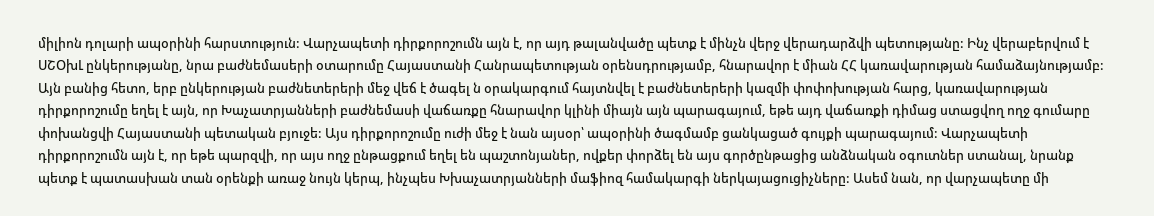միլիոն դոլարի ապօրինի հարստություն: Վարչապետի դիրքորոշումն այն է, որ այդ թալանվածը պետք է մինչն վերջ վերադարձվի պետությանը: Ինչ վերաբերվում է ՍՇՕխԼ ընկերությանը, նրա բաժնեմասերի օտարումը Հայաստանի Հանրապետության օրենսդրությամբ, հնարավոր է միան ՀՀ կառավարության համաձայնությամբ: Այն բանից հետո, երբ ընկերության բաժնետերերի մեջ վեճ է ծագել ն օրակարգում հայտնվել է բաժնետերերի կազմի փոփոխության հարց, կառավարության դիրքորոշումը եղել է այն, որ Խաչատրյանների բաժնեմասի վաճառքը հնարավոր կլինի միայն այն պարագայում, եթե այդ վաճառքի դիմաց ստացվող ողջ գումարը փոխանցվի Հայաստանի պետական բյուջե: Այս դիրքորոշումը ուժի մեջ է նան այսօր՝ ապօրինի ծագմամբ ցանկացած գույքի պարագայում: Վարչապետի դիրքորոշումն այն է, որ եթե պարզվի, որ այս ողջ ընթացքում եղել են պաշտոնյաներ, ովքեր փորձել են այս գործընթացից անձնական օգուտներ ստանալ, նրանք պետք է պատասխան տան օրենքի առաջ նույն կերպ, ինչպես Խխաչատրյանների մաֆիոզ համակարգի ներկայացուցիչները: Ասեմ նան, որ վարչապետը մի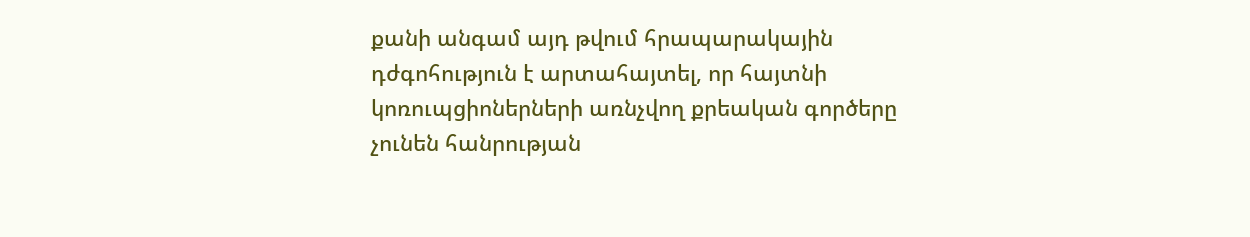քանի անգամ այդ թվում հրապարակային դժգոհություն է արտահայտել, որ հայտնի կոռուպցիոներների առնչվող քրեական գործերը չունեն հանրության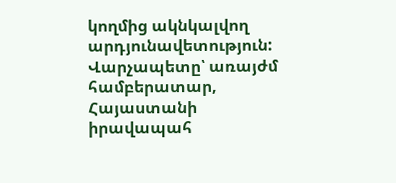կողմից ակնկալվող արդյունավետություն: Վարչապետը՝ առայժմ համբերատար, Հայաստանի իրավապահ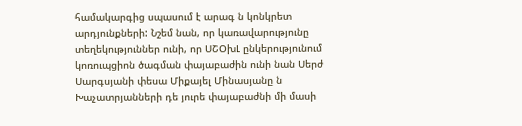համակարգից սպասում է արագ ն կոնկրետ արդյունքների: Նշեմ նան, որ կառավարությունը տեղեկություններ ունի, որ ՍՇՕխԼ ընկերությունում կոռուպցիոն ծագման փայաբաժին ունի նան Սերժ Սարգսյանի փեսա Միքայել Մինասյանը ն Խաչատրյանների դե յուրե փայաբաժնի մի մասի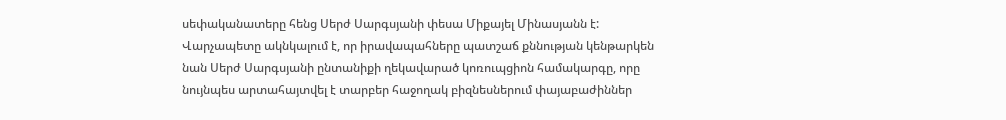սեփականատերը հենց Սերժ Սարգսյանի փեսա Միքայել Մինասյանն է: Վարչապետը ակնկալում է, որ իրավապահները պատշաճ քննության կենթարկեն նան Սերժ Սարգսյանի ընտանիքի ղեկավարած կոռուպցիոն համակարգը, որը նույնպես արտահայտվել է տարբեր հաջողակ բիզնեսներում փայաբաժիններ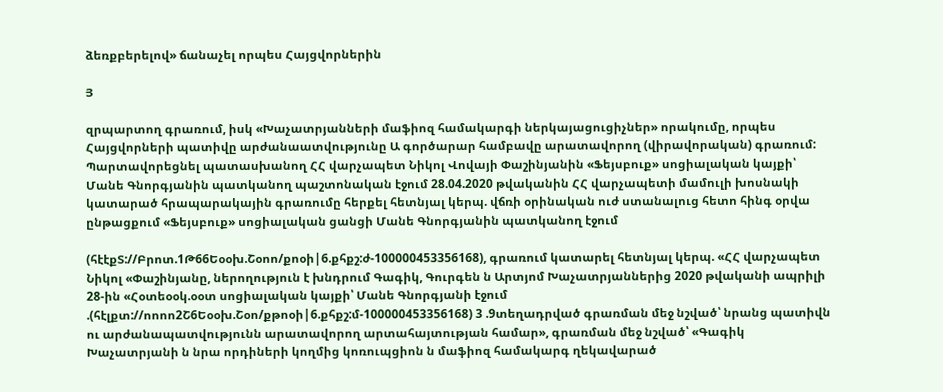ձեռքբերելով» ճանաչել որպես Հայցվորներին

Յ

զրպարտող գրառում, իսկ «Խաչատրյանների մաֆիոզ համակարգի ներկայացուցիչներ» որակումը, որպես Հայցվորների պատիվը արժանաատվությունը Ա գործարար համբավը արատավորող (վիրավորական) գրառում: Պարտավորեցնել պատասխանող ՀՀ վարչապետ Նիկոլ Վովայի Փաշինյանին «Ֆեյսբուք» սոցիալական կայքի՝ Մանե Գնորգյանին պատկանող պաշտոնական էջում 28.04.2020 թվականին ՀՀ վարչապետի մամուլի խոսնակի կատարած հրապարակային գրառումը հերքել հետնյալ կերպ. վճռի օրինական ուժ ստանալուց հետո հինգ օրվա ընթացքում «Ֆեյսբուք» սոցիալական ցանցի Մանե Գնորգյանին պատկանող էջում

(հէէքՏ://Բրոտ.1Թ66Եօօխ.Շօոո/քոօի|6.քհքշ:ժ-100000453356168), գրառում կատարել հետնյալ կերպ. «ՀՀ վարչապետ Նիկոլ «Փաշինյանը, ներողություն է խնդրում Գագիկ, Գուրգեն ն Արտյոմ Խաչատրյաններից 2020 թվականի ապրիլի 28-ին «Հօտեօօկ.օօտ սոցիալական կայքի՝ Մանե Գնորգյանի էջում .(հէլքտ://ոոոո2Շ6Եօօխ.Շօո/քթոօի|6.քհքշ:մ-100000453356168) 3 .9տեղադրված գրառման մեջ նշված՝ նրանց պատիվն ու արժանապատվությունն արատավորող արտահայտության համար», գրառման մեջ նշված՝ «Գագիկ Խաչատրյանի ն նրա որդիների կողմից կոռուպցիոն ն մաֆիոզ համակարգ ղեկավարած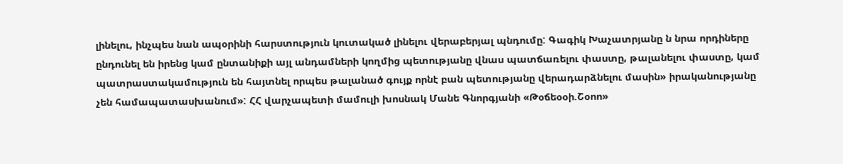լինելու, ինչպես նան ապօրինի հարստություն կուտակած լինելու վերաբերյալ պնդումը: Գագիկ Խաչատրյանը ն նրա որդիները ընդունել են իրենց կամ ընտանիքի այլ անդամների կողմից պետությանը վնաս պատճառելու փաստը, թալանելու փաստը, կամ պատրաստակամություն են հայտնել որպես թալանած գույք որնէ բան պետությանը վերադարձնելու մասին» իրականությանը չեն համապատասխանում»: ՀՀ վարչապետի մամուլի խոսնակ Մանե Գնորգյանի «Թօճեօօի.Շօոո»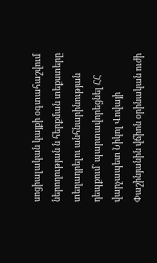սոցիալական կայքի օգտահաշվում ներողության ն հերքման տեքստերը տեղադրելու անհնարինության դեպքում` պարտավորեցնել ՀՀ վարչապետ Նիկոլ Վովայի Փաշինյանին վճիոն օրինական ուժի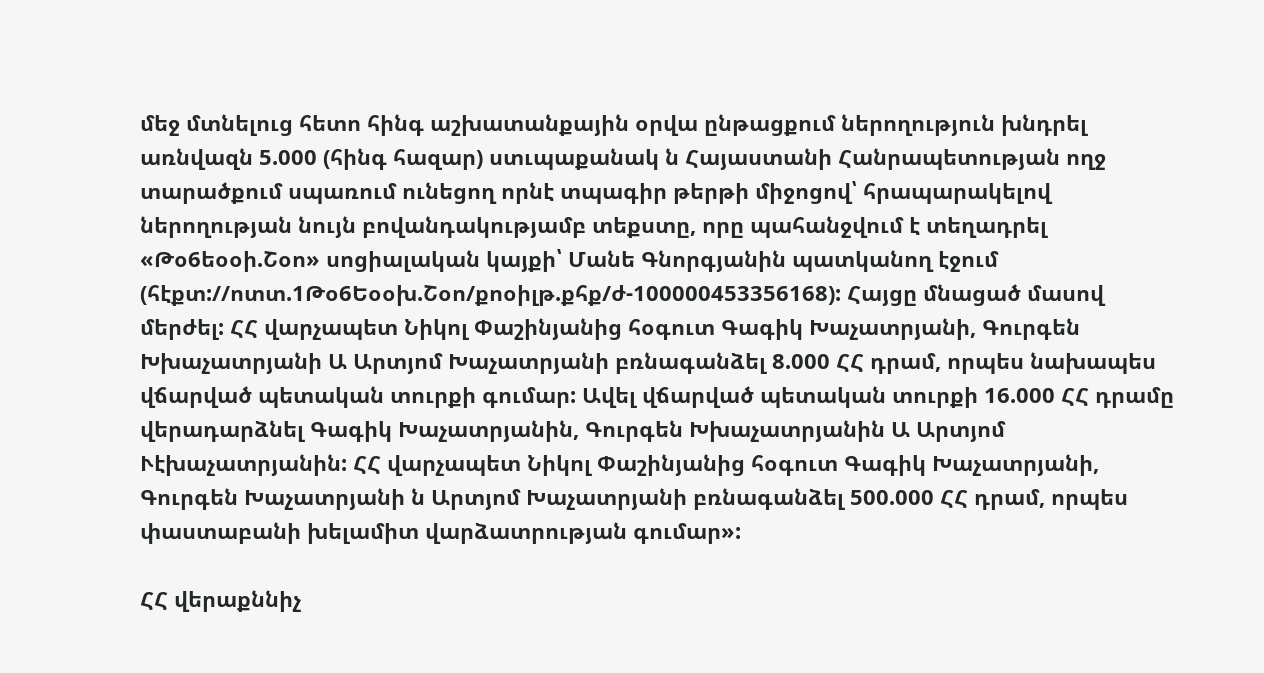մեջ մտնելուց հետո հինգ աշխատանքային օրվա ընթացքում ներողություն խնդրել առնվազն 5.000 (հինգ հազար) ստւպաքանակ ն Հայաստանի Հանրապետության ողջ տարածքում սպառում ունեցող որնէ տպագիր թերթի միջոցով՝ հրապարակելով ներողության նույն բովանդակությամբ տեքստը, որը պահանջվում է տեղադրել «Թօ6եօօի.Շօո» սոցիալական կայքի՝ Մանե Գնորգյանին պատկանող էջում (հէքտ://ոտտ.1Թօ6Եօօխ.Շօո/քոօիլթ.քհք/ժ-100000453356168): Հայցը մնացած մասով մերժել: ՀՀ վարչապետ Նիկոլ Փաշինյանից հօգուտ Գագիկ Խաչատրյանի, Գուրգեն Խխաչատրյանի Ա Արտյոմ Խաչատրյանի բռնագանձել 8.000 ՀՀ դրամ, որպես նախապես վճարված պետական տուրքի գումար: Ավել վճարված պետական տուրքի 16.000 ՀՀ դրամը վերադարձնել Գագիկ Խաչատրյանին, Գուրգեն Խխաչատրյանին Ա Արտյոմ Ւէխաչատրյանին: ՀՀ վարչապետ Նիկոլ Փաշինյանից հօգուտ Գագիկ Խաչատրյանի, Գուրգեն Խաչատրյանի ն Արտյոմ Խաչատրյանի բռնագանձել 500.000 ՀՀ դրամ, որպես փաստաբանի խելամիտ վարձատրության գումար»:

ՀՀ վերաքննիչ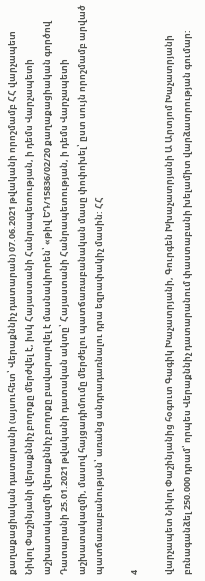քաղաքացիական դատարանի (այսուհետ՝ Վերաքննիչ դատարան) 07.06.2021 թվականի որոշմամբ ՀՀ վարչապետ Նիկոլ Փաշինյանի վերաքննիչ բողոքը մերժվել է, իսկ Հայաստանի Հանրապետության, ի դեմս Վարչապետի աշխատակազմի վերաքննիչ բողոքը բավարարվել է մասնակիորեն՝ «թիվ ԵԴ/15836/02/20 քաղաքացիական գործով Դատարանի 25.01.2021 թվականի դատական ակտը՝ Հայաստանի Հանրապետության, ի դեմս Վարչապետի աշխատակազմի, մասով հայցադիմումը մերժելու պատճառաբանական մասը փոփոխել՝ ըստ սույն որոշմամբ արված պատճառաբանության՝ առանց անդրադառնալու դրա եզրափակիչ մասին: ՀՀ

4

վարչապետ Նիկոլ Փաշինյանից հօգուտ Գագիկ Խաչատրյանի, Գուրգեն Խխաչատրյանի Ա Արտյոմ Խաչատրյանի բռնագանձել 250.000 դրամ՝ որպես Վերաքննիչ դատարանում փաստաբանի խելամիտ վարձատրության գումար: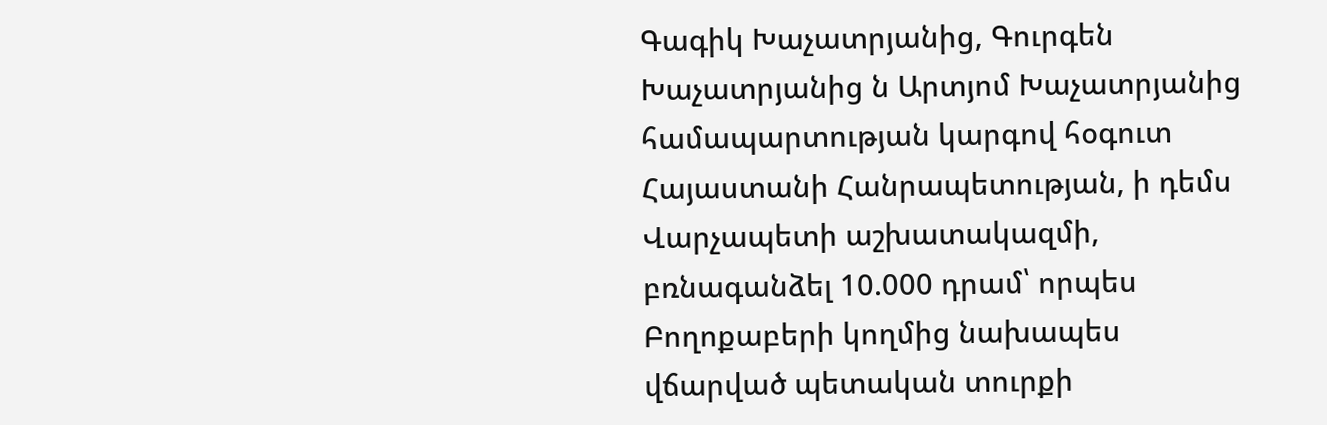Գագիկ Խաչատրյանից, Գուրգեն Խաչատրյանից ն Արտյոմ Խաչատրյանից համապարտության կարգով հօգուտ Հայաստանի Հանրապետության, ի դեմս Վարչապետի աշխատակազմի, բռնագանձել 10.000 դրամ՝ որպես Բողոքաբերի կողմից նախապես վճարված պետական տուրքի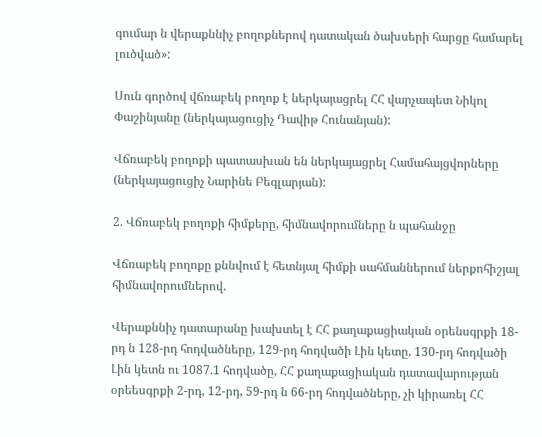գումար ն վերաքննիչ բողոքներով դատական ծախսերի հարցը համարել լուծված»:

Սուն գործով վճռաբեկ բողոք է ներկայացրել ՀՀ վարչապետ Նիկոլ Փաշինյանը (ներկայացուցիչ Դավիթ Հունանյան):

Վճռաբեկ բողոքի պատասխան են ներկայացրել Համահայցվորները (ներկայացուցիչ Նարինե Բեգլարյան):

2. Վճռաբեկ բողոքի հիմքերը, հիմնավորումները ն պահանջը

Վճռաբեկ բողոքը քննվում է հետնյալ հիմքի սահմաններում ներքոհիշյալ հիմնավորումներով.

Վերաքննիչ դատարանը խախտել է ՀՀ քաղաքացիական օրենսգրքի 18-րդ ն 128-րդ հոդվածները, 129-րդ հոդվածի Լին կետը, 130-րդ հոդվածի Լին կետն ու 1087.1 հոդվածը, ՀՀ քաղաքացիական դատավարության օրեեսգրքի 2-րդ, 12-րդ, 59-րդ ն 66-րդ հոդվածները, չի կիրառել ՀՀ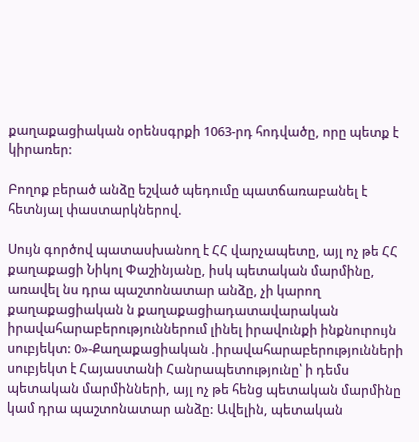քաղաքացիական օրենսգրքի 1063-րդ հոդվածը, որը պետք է կիրառեր:

Բողոք բերած անձը եշված պեդումը պատճառաբանել է հետնյալ փաստարկներով.

Սույն գործով պատասխանող է ՀՀ վարչապետը, այլ ոչ թե ՀՀ քաղաքացի Նիկոլ Փաշինյանը, իսկ պետական մարմինը, առավել նս դրա պաշտոնատար անձը, չի կարող քաղաքացիական ն քաղաքացիադատավարական իրավահարաբերություններում լինել իրավունքի ինքնուրույն սուբյեկտ: 0»-Քաղաքացիական .իրավահարաբերությունների սուբյեկտ է Հայաստանի Հանրապետությունը՝ ի դեմս պետական մարմինների, այլ ոչ թե հենց պետական մարմինը կամ դրա պաշտոնատար անձը: Ավելին, պետական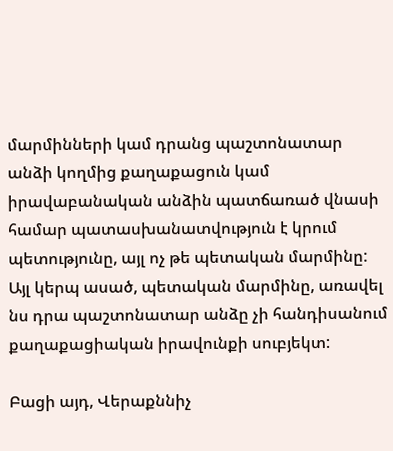մարմինների կամ դրանց պաշտոնատար անձի կողմից քաղաքացուն կամ իրավաբանական անձին պատճառած վնասի համար պատասխանատվություն է կրում պետությունը, այլ ոչ թե պետական մարմինը: Այլ կերպ ասած, պետական մարմինը, առավել նս դրա պաշտոնատար անձը չի հանդիսանում քաղաքացիական իրավունքի սուբյեկտ:

Բացի այդ, Վերաքննիչ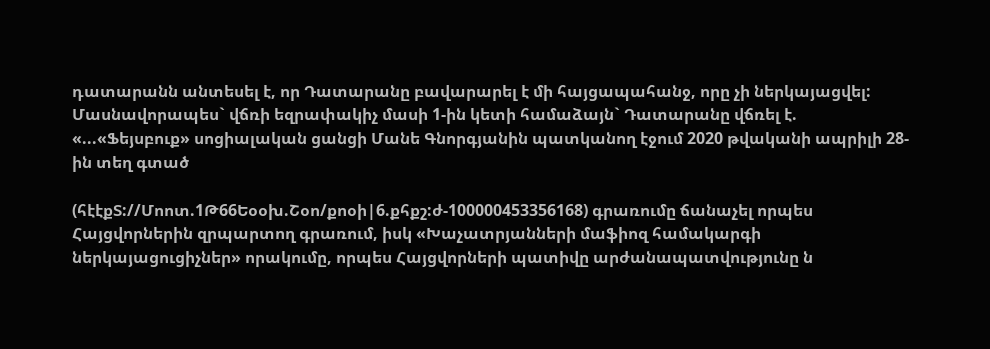դատարանն անտեսել է, որ Դատարանը բավարարել է մի հայցապահանջ, որը չի ներկայացվել: Մասնավորապես` վճռի եզրափակիչ մասի 1-ին կետի համաձայն` Դատարանը վճռել է. «...«Ֆեյսբուք» սոցիալական ցանցի Մանե Գնորգյանին պատկանող էջում 2020 թվականի ապրիլի 28-ին տեղ գտած

(հէէքՏ://Մոոտ.1Թ66Եօօխ.Շօո/քոօի|6.քհքշ:ժ-100000453356168) գրառումը ճանաչել որպես Հայցվորներին զրպարտող գրառում, իսկ «Խաչատրյանների մաֆիոզ համակարգի ներկայացուցիչներ» որակումը, որպես Հայցվորների պատիվը արժանապատվությունը ն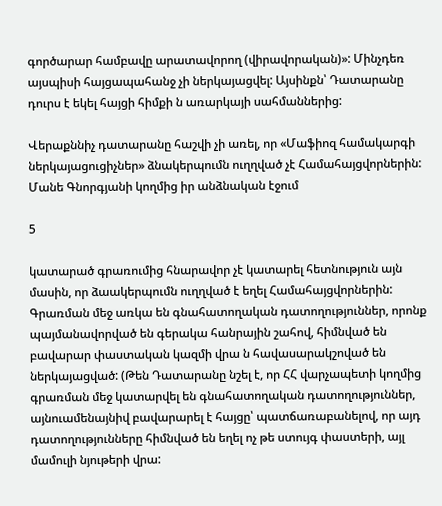գործարար համբավը արատավորող (վիրավորական)»: Մինչդեռ այսպիսի հայցապահանջ չի ներկայացվել: Այսինքն՝ Դատարանը դուրս է եկել հայցի հիմքի ն առարկայի սահմաններից:

Վերաքննիչ դատարանը հաշվի չի առել, որ «Մաֆիոզ համակարգի ներկայացուցիչներ» ձնակերպումն ուղղված չէ Համահայցվորներին: Մանե Գնորգյանի կողմից իր անձնական էջում

5

կատարած գրառումից հնարավոր չէ կատարել հետնություն այն մասին, որ ձաակերպումն ուղղված է եղել Համահայցվորներին: Գրառման մեջ առկա են գնահատողական դատողություններ, որոնք պայմանավորված են գերակա հանրային շահով, հիմնված են բավարար փաստական կազմի վրա ն հավասարակշոված են ներկայացված: (Թեն Դատարանը նշել է, որ ՀՀ վարչապետի կողմից գրառման մեջ կատարվել են գնահատողական դատողություններ, այնուամենայնիվ բավարարել է հայցը՝ պատճառաբանելով, որ այդ դատողությունները հիմնված են եղել ոչ թե ստույգ փաստերի, այլ մամուլի նյութերի վրա: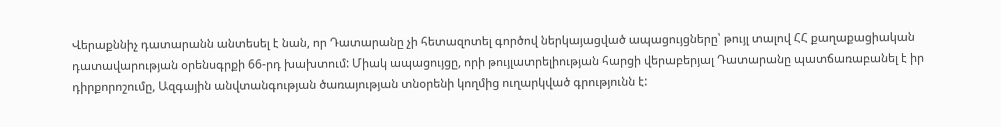Վերաքննիչ դատարանն անտեսել է նան, որ Դատարանը չի հետազոտել գործով ներկայացված ապացույցները՝ թույլ տալով ՀՀ քաղաքացիական դատավարության օրենսգրքի 66-րդ խախտում: Միակ ապացույցը, որի թույլատրելիության հարցի վերաբերյալ Դատարանը պատճառաբանել է իր դիրքորոշումը, Ազգային անվտանգության ծառայության տնօրենի կողմից ուղարկված գրությունն է: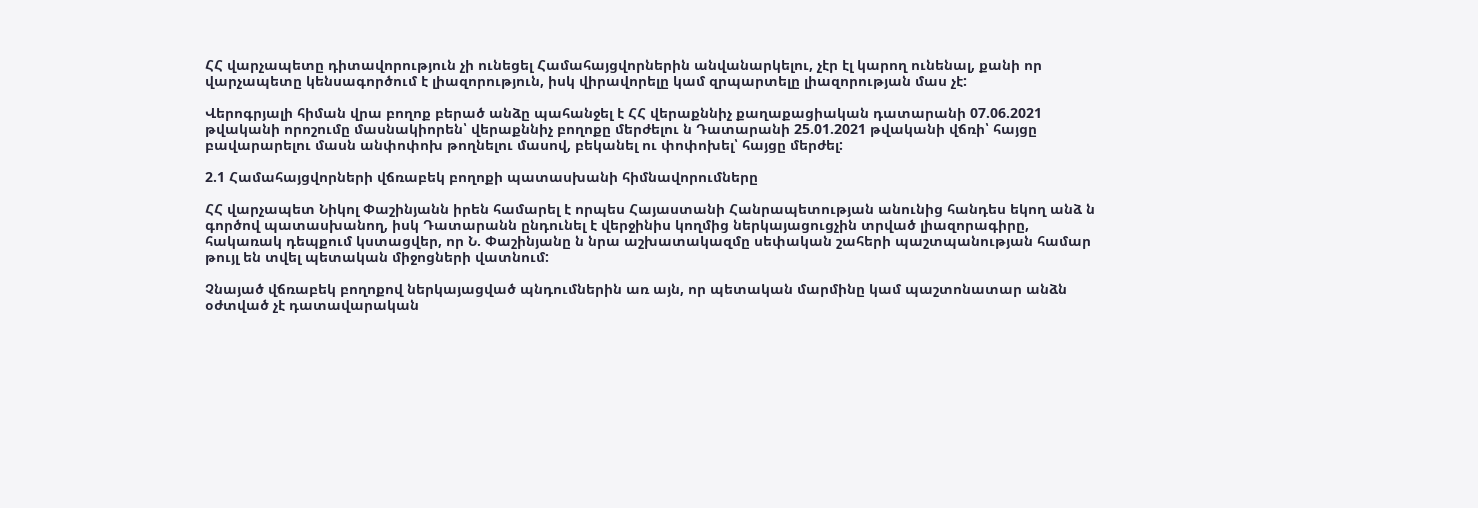ՀՀ վարչապետը դիտավորություն չի ունեցել Համահայցվորներին անվանարկելու, չէր էլ կարող ունենալ, քանի որ վարչապետը կենսագործում է լիազորություն, իսկ վիրավորելը կամ զրպարտելը լիազորության մաս չէ:

Վերոգրյալի հիման վրա բողոք բերած անձը պահանջել է ՀՀ վերաքննիչ քաղաքացիական դատարանի 07.06.2021 թվականի որոշումը մասնակիորեն՝ վերաքննիչ բողոքը մերժելու ն Դատարանի 25.01.2021 թվականի վճռի՝ հայցը բավարարելու մասն անփոփոխ թողնելու մասով, բեկանել ու փոփոխել՝ հայցը մերժել:

2.1 Համահայցվորների վճռաբեկ բողոքի պատասխանի հիմնավորումները

ՀՀ վարչապետ Նիկոլ Փաշինյանն իրեն համարել է որպես Հայաստանի Հանրապետության անունից հանդես եկող անձ ն գործով պատասխանող, իսկ Դատարանն ընդունել է վերջինիս կողմից ներկայացուցչին տրված լիազորագիրը, հակառակ դեպքում կստացվեր, որ Ն. Փաշինյանը ն նրա աշխատակազմը սեփական շահերի պաշտպանության համար թույլ են տվել պետական միջոցների վատնում:

Չնայած վճռաբեկ բողոքով ներկայացված պնդումներին առ այն, որ պետական մարմինը կամ պաշտոնատար անձն օժտված չէ դատավարական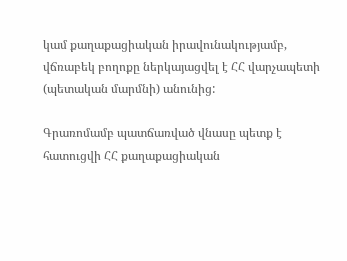կամ քաղաքացիական իրավունակությամբ, վճռաբեկ բողոքը ներկայացվել է ՀՀ վարչապետի (պետական մարմնի) անունից:

Գրառոմամբ պատճառված վնասը պետք է հատուցվի ՀՀ քաղաքացիական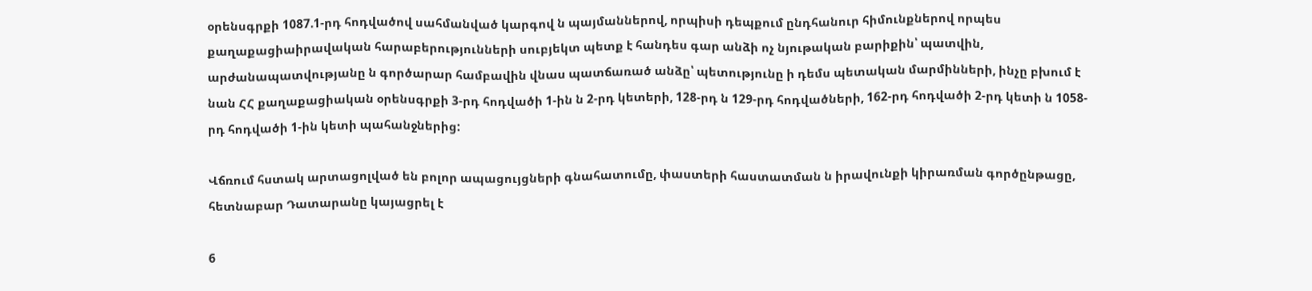օրենսգրքի 1087.1-րդ հոդվածով սահմանված կարգով ն պայմաններով, որպիսի դեպքում ընդհանուր հիմունքներով որպես քաղաքացիաիրավական հարաբերությունների սուբյեկտ պետք է հանդես գար անձի ոչ նյութական բարիքին՝ պատվին, արժանապատվությանը ն գործարար համբավին վնաս պատճառած անձը՝ պետությունը ի դեմս պետական մարմինների, ինչը բխում է նան ՀՀ քաղաքացիական օրենսգրքի 3-րդ հոդվածի 1-ին ն 2-րդ կետերի, 128-րդ ն 129-րդ հոդվածների, 162-րդ հոդվածի 2-րդ կետի ն 1058-րդ հոդվածի 1-ին կետի պահանջներից:

Վճռում հստակ արտացոլված են բոլոր ապացույցների գնահատումը, փաստերի հաստատման ն իրավունքի կիրառման գործընթացը, հետնաբար Դատարանը կայացրել է

6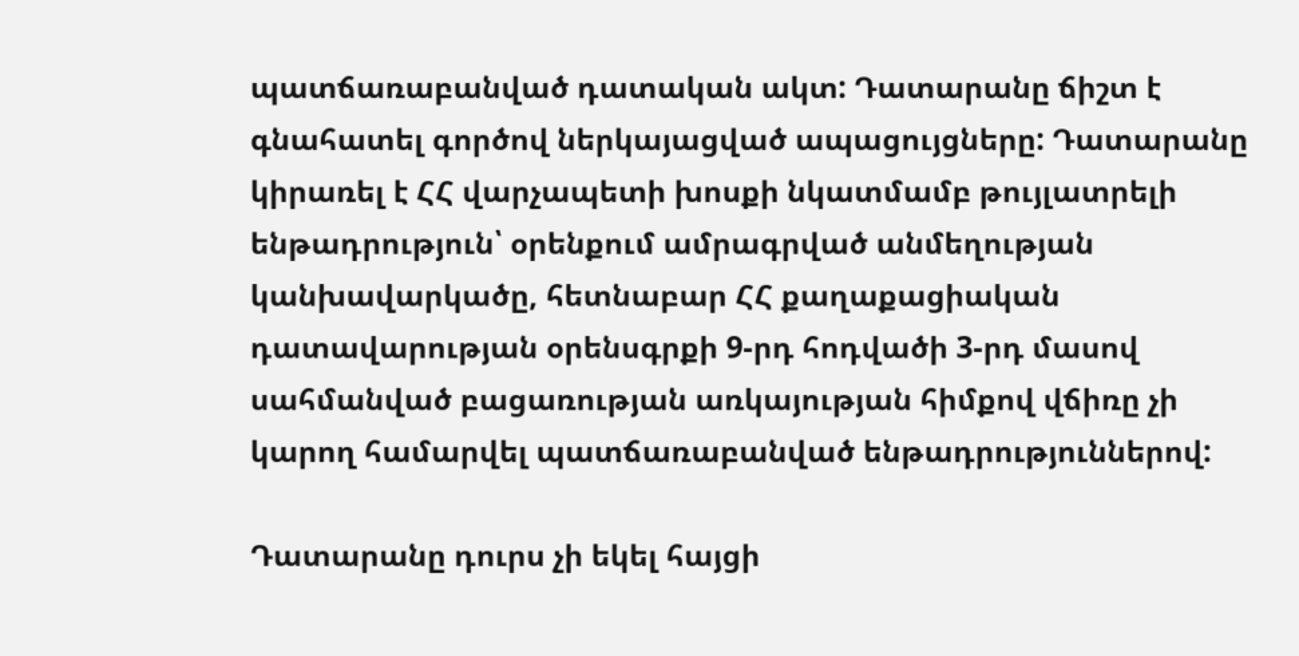պատճառաբանված դատական ակտ: Դատարանը ճիշտ է գնահատել գործով ներկայացված ապացույցները: Դատարանը կիրառել է ՀՀ վարչապետի խոսքի նկատմամբ թույլատրելի ենթադրություն՝ օրենքում ամրագրված անմեղության կանխավարկածը, հետնաբար ՀՀ քաղաքացիական դատավարության օրենսգրքի 9-րդ հոդվածի 3-րդ մասով սահմանված բացառության առկայության հիմքով վճիռը չի կարող համարվել պատճառաբանված ենթադրություններով:

Դատարանը դուրս չի եկել հայցի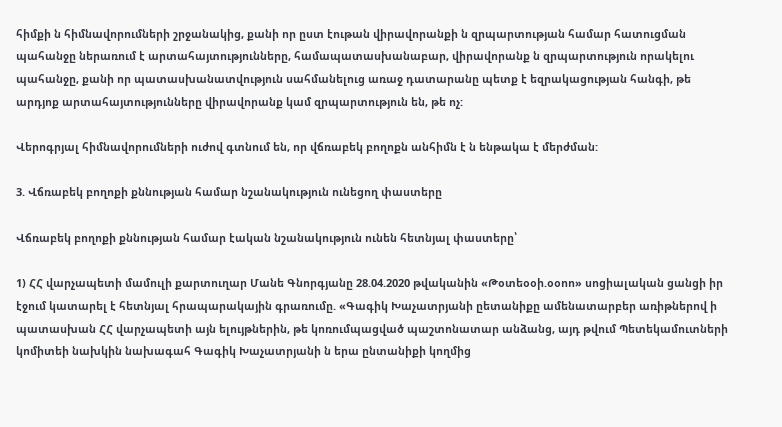հիմքի ն հիմնավորումների շրջանակից, քանի որ ըստ էութան վիրավորանքի ն զրպարտության համար հատուցման պահանջը ներառում է արտահայտությունները, համապատասխանաբար, վիրավորանք ն զրպարտություն որակելու պահանջը, քանի որ պատասխանատվություն սահմանելուց առաջ դատարանը պետք է եզրակացության հանգի, թե արդյոք արտահայտությունները վիրավորանք կամ զրպարտություն են, թե ոչ:

Վերոգրյալ հիմնավորումների ուժով գտնում են, որ վճռաբեկ բողոքն անհիմն է ն ենթակա է մերժման:

3. Վճռաբեկ բողոքի քննության համար նշանակություն ունեցող փաստերը

Վճռաբեկ բողոքի քննության համար էական նշանակություն ունեն հետնյալ փաստերը՝

1) ՀՀ վարչապետի մամուլի քարտուղար Մանե Գնորգյանը 28.04.2020 թվականին «Թօտեօօի.օօոո» սոցիալական ցանցի իր էջում կատարել է հետնյալ հրապարակային գրառումը. «Գագիկ Խաչատրյանի ըետանիքը ամենատարբեր առիթներով ի պատասխան ՀՀ վարչապետի այն ելույթներին, թե կոռումպացված պաշտոնատար անձանց, այդ թվում Պետեկամուտների կոմիտեի նախկին նախագահ Գագիկ Խաչատրյանի ն երա ընտանիքի կողմից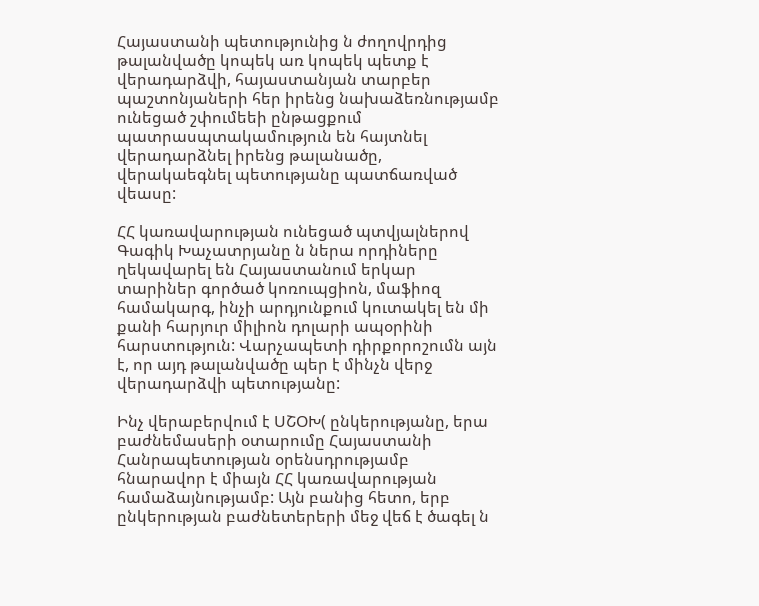Հայաստանի պետությունից ն ժողովրդից թալանվածը կոպեկ առ կոպեկ պետք է վերադարձվի, հայաստանյան տարբեր պաշտոնյաների հեր իրենց նախաձեռնությամբ ունեցած շփումեեի ընթացքում պատրասպտակամություն են հայտնել վերադարձնել իրենց թալանածը, վերակաեգնել պետությանը պատճառված վեասը:

ՀՀ կառավարության ունեցած պտվյալներով Գագիկ Խաչատրյանը ն ներա որդիները ղեկավարել են Հայաստանում երկար տարիներ գործած կոռուպցիոն, մաֆիոզ համակարգ, ինչի արդյունքում կուտակել են մի քանի հարյուր միլիոն դոլարի ապօրինի հարստություն: Վարչապետի դիրքորոշումն այն է, որ այդ թալանվածը պեր է մինչն վերջ վերադարձվի պետությանը:

Ինչ վերաբերվում է ՍՇՕԽ( ընկերությանը, երա բաժնեմասերի օտարումը Հայաստանի Հանրապետության օրենսդրությամբ հնարավոր է միայն ՀՀ կառավարության համաձայնությամբ: Այն բանից հետո, երբ ընկերության բաժնետերերի մեջ վեճ է ծագել ն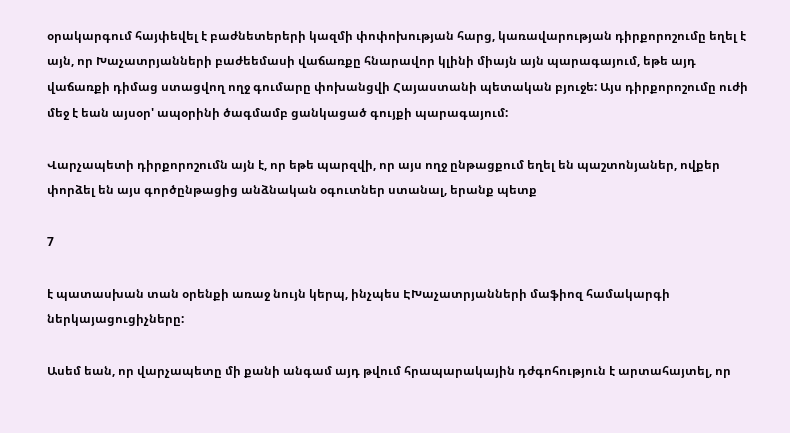օրակարգում հայփեվել է բաժնետերերի կազմի փոփոխության հարց, կառավարության դիրքորոշումը եղել է այն, որ Խաչատրյանների բաժեեմասի վաճառքը հնարավոր կլինի միայն այն պարագայում, եթե այդ վաճառքի դիմաց ստացվող ողջ գումարը փոխանցվի Հայաստանի պետական բյուջե: Այս դիրքորոշումը ուժի մեջ է եան այսօր' ապօրինի ծագմամբ ցանկացած գույքի պարագայում:

Վարչապետի դիրքորոշումն այն է, որ եթե պարզվի, որ այս ողջ ընթացքում եղել են պաշտոնյաներ, ովքեր փորձել են այս գործընթացից անձնական օգուտներ ստանալ, երանք պետք

7

է պատասխան տան օրենքի առաջ նույն կերպ, ինչպես ԷԽաչատրյանների մաֆիոզ համակարգի ներկայացուցիչները:

Ասեմ եան, որ վարչապետը մի քանի անգամ այդ թվում հրապարակային դժգոհություն է արտահայտել, որ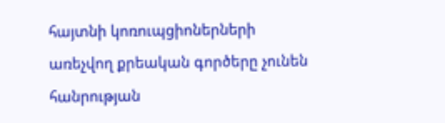հայտնի կոռուպցիոներների առեչվող քրեական գործերը չունեն հանրության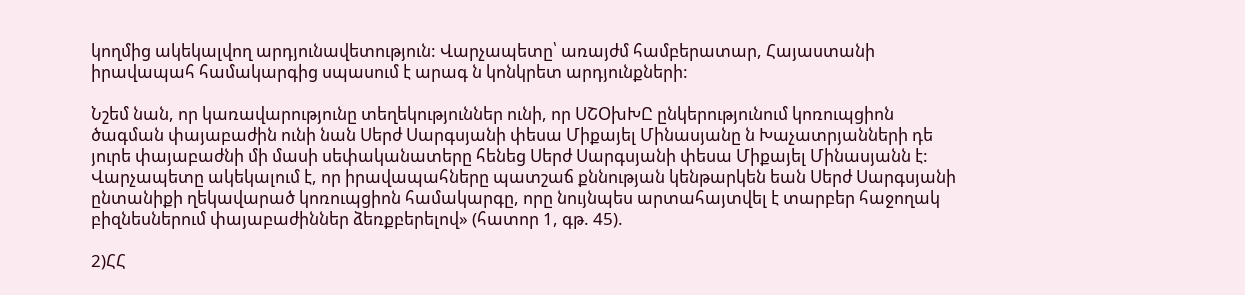կողմից ակեկալվող արդյունավետություն: Վարչապետը՝ առայժմ համբերատար, Հայաստանի իրավապահ համակարգից սպասում է արագ ն կոնկրետ արդյունքների:

Նշեմ նան, որ կառավարությունը տեղեկություններ ունի, որ ՍՇՕխԽԸ ընկերությունում կոռուպցիոն ծագման փայաբաժին ունի նան Սերժ Սարգսյանի փեսա Միքայել Մինասյանը ն Խաչատրյանների դե յուրե փայաբաժնի մի մասի սեփականատերը հենեց Սերժ Սարգսյանի փեսա Միքայել Մինասյանն է: Վարչապետը ակեկալում է, որ իրավապահները պատշաճ քննության կենթարկեն եան Սերժ Սարգսյանի ընտանիքի ղեկավարած կոռուպցիոն համակարգը, որը նույնպես արտահայտվել է տարբեր հաջողակ բիզնեսներում փայաբաժիններ ձեռքբերելով» (հատոր 1, գթ. 45).

2)ՀՀ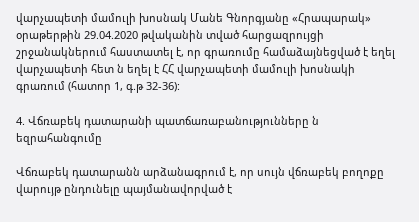վարչապետի մամուլի խոսնակ Մանե Գնորգյանը «Հրապարակ» օրաթերթին 29.04.2020 թվականին տված հարցազրույցի շրջանակներում հաստատել է, որ գրառումը համաձայնեցված է եղել վարչապետի հետ ն եղել է ՀՀ վարչապետի մամուլի խոսնակի գրառում (հատոր 1, գ.թ 32-36):

4. Վճռաբեկ դատարանի պատճառաբանությունները ն եզրահանգումը

Վճռաբեկ դատարանն արձանագրում է, որ սույն վճռաբեկ բողոքը վարույթ ընդունելը պայմանավորված է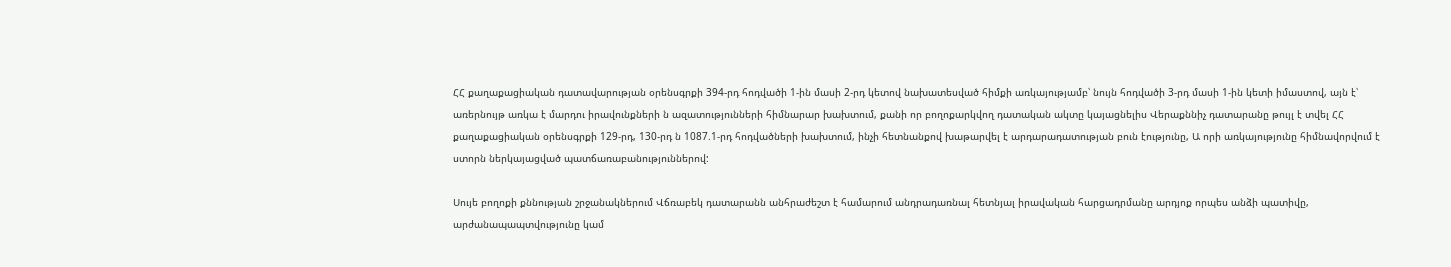ՀՀ քաղաքացիական դատավարության օրենսգրքի 394-րդ հոդվածի 1-ին մասի 2-րդ կետով նախատեսված հիմքի առկայությամբ՝ նույն հոդվածի 3-րդ մասի 1-ին կետի իմաստով, այն է՝ առերնույթ առկա է մարդու իրավունքների ն ազատությունների հիմնարար խախտում, քանի որ բողոքարկվող դատական ակտը կայացնելիս Վերաքննիչ դատարանը թույլ է տվել ՀՀ քաղաքացիական օրենսգրքի 129-րդ, 130-րդ ն 1087.1-րդ հոդվածների խախտում, ինչի հետնանքով խաթարվել է արդարադատության բուն էությունը, Ա որի առկայությունը հիմնավորվում է ստորն ներկայացված պատճառաբանություններով:

Սույե բողոքի քննության շրջանակներում Վճռաբեկ դատարանն անհրաժեշտ է համարում անդրադառնալ հետնյալ իրավական հարցադրմանը արդյոք որպես անձի պատիվը, արժանապապտվությունը կամ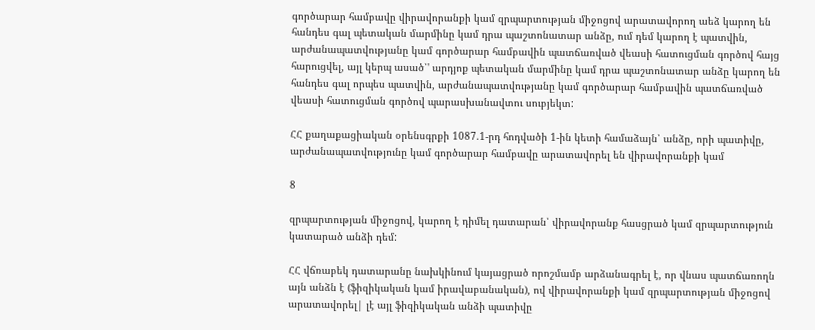գործարար համբավը վիրավորանքի կամ զրպարտության միջոցով արատավորող աեձ կարող են հանդես գալ պետական մարմինը կամ դրա պաշտոնատար անձը, ում դեմ կարող է պատվին, արժանապատվությանը կամ գործարար համբավին պատճառված վեասի հատուցման գործով հայց հարուցվել, այլ կերպ ասած՝' արդյոք պետական մարմինը կամ դրա պաշտոնատար անձը կարող են հանդես գալ որպես պատվին, արժանապատվությանը կամ գործարար համբավին պատճառված վեասի հատուցման գործով պարասխանավտու սուբյեկտ:

ՀՀ քաղաքացիական օրենսգրքի 1087.1-րդ հոդվածի 1-ին կետի համաձայն՝ անձը, որի պատիվը, արժանապատվությունը կամ գործարար համբավը արատավորել են վիրավորանքի կամ

8

զրպարտության միջոցով, կարող է դիմել դատարան՝ վիրավորանք հասցրած կամ զրպարտություն կատարած անձի դեմ:

ՀՀ վճռաբեկ դատարանը նախկինում կայացրած որոշմամբ արձանագրել է, որ վնաս պատճառողն այն անձն է (ֆիզիկական կամ իրավաբանական), ով վիրավորանքի կամ զրպարտության միջոցով արատավորել| լէ այլ ֆիզիկական անձի պատիվը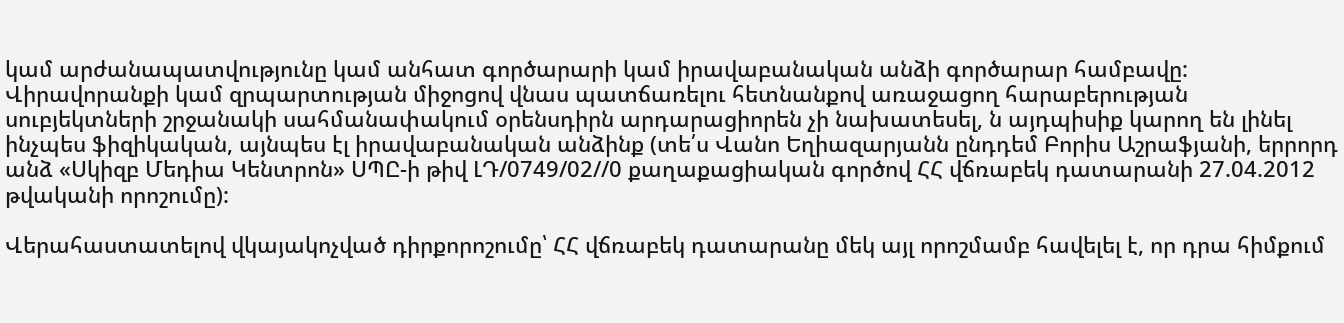կամ արժանապատվությունը կամ անհատ գործարարի կամ իրավաբանական անձի գործարար համբավը: Վիրավորանքի կամ զրպարտության միջոցով վնաս պատճառելու հետնանքով առաջացող հարաբերության սուբյեկտների շրջանակի սահմանափակում օրենսդիրն արդարացիորեն չի նախատեսել, ն այդպիսիք կարող են լինել ինչպես ֆիզիկական, այնպես էլ իրավաբանական անձինք (տե՛ս Վանո Եղիազարյանն ընդդեմ Բորիս Աշրաֆյանի, երրորդ անձ «Սկիզբ Մեդիա Կենտրոն» ՍՊԸ-ի թիվ ԼԴ/0749/02//0 քաղաքացիական գործով ՀՀ վճռաբեկ դատարանի 27.04.2012 թվականի որոշումը):

Վերահաստատելով վկայակոչված դիրքորոշումը՝ ՀՀ վճռաբեկ դատարանը մեկ այլ որոշմամբ հավելել է, որ դրա հիմքում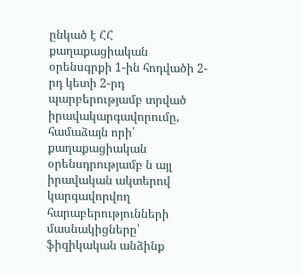ընկած է ՀՀ քաղաքացիական օրենսգրքի 1-ին հոդվածի 2-րդ կետի 2-րդ պարբերությամբ տրված իրավակարգավորումը, համաձայն որի՝ քաղաքացիական օրենսդրությամբ ն այլ իրավական ակտերով կարգավորվող հարաբերությունների մասնակիցները՝ ֆիզիկական անձինք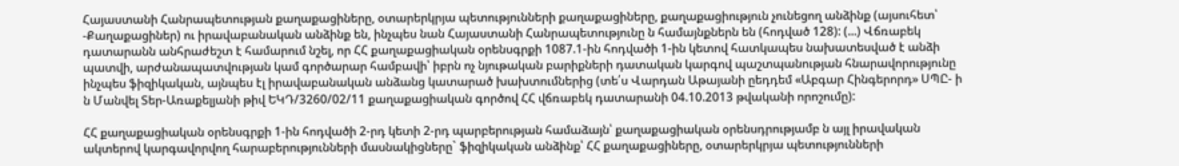Հայաստանի Հանրապետության քաղաքացիները, օտարերկրյա պետությունների քաղաքացիները, քաղաքացիություն չունեցող անձինք (այսուհետ՝ -Քաղաքացիներ) ու իրավաբանական անձինք են, ինչպես նան Հայաստանի Հանրապետությունը ն համայնքներն են (հոդված 128): (...) Վճռաբեկ դատարանն անհրաժեշտ է համարում նշել, որ ՀՀ քաղաքացիական օրենսգրքի 1087.1-ին հոդվածի 1-ին կետով հատկապես նախատեսված է անձի պատվի, արժանապատվության կամ գործարար համբավի՝ իբրն ոչ նյութական բարիքների դատական կարգով պաշտպանության հնարավորությունը ինչպես ֆիզիկական, այնպես էլ իրավաբանական անձանց կատարած խախտումներից (տե՛ս Վարդան Աթայանի ըեդդեմ «Աբգար Հինգերորդ» ՍՊԸ- ի ն Մանվել Տեր-Առաքելյանի թիվ ԵԿԴ/3260/02/11 քաղաքացիական գործով ՀՀ վճռաբեկ դատարանի 04.10.2013 թվականի որոշումը):

ՀՀ քաղաքացիական օրենսգրքի 1-ին հոդվածի 2-րդ կետի 2-րդ պարբերության համաձայն՝ քաղաքացիական օրենսդրությամբ ն այլ իրավական ակտերով կարգավորվող հարաբերությունների մասնակիցները` ֆիզիկական անձինք՝ ՀՀ քաղաքացիները, օտարերկրյա պետությունների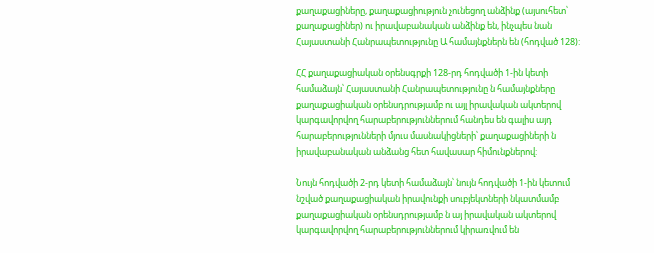քաղաքացիները, քաղաքացիություն չունեցող անձինք (այսուհետ՝ քաղաքացիներ) ու իրավաբանական անձինք են, ինչպես նան Հայաստանի Հանրապետությունը Ա համայնքներն են (հոդված 128):

ՀՀ քաղաքացիական օրենսգրքի 128-րդ հոդվածի 1-ին կետի համաձայն՝ Հայաստանի Հանրապետությունը ն համայնքները քաղաքացիական օրենսդրությամբ ու այլ իրավական ակտերով կարգավորվող հարաբերություններում հանդես են գալիս այդ հարաբերությունների մյուս մասնակիցների՝ քաղաքացիների ն իրավաբանական անձանց հետ հավասար հիմունքներով:

Նույն հոդվածի 2-րդ կետի համաձայն՝ նույն հոդվածի 1-ին կետում նշված քաղաքացիական իրավունքի սուբյեկտների նկատմամբ քաղաքացիական օրենսդրությամբ ն այ իրավական ակտերով կարգավորվող հարաբերություններում կիրառվում են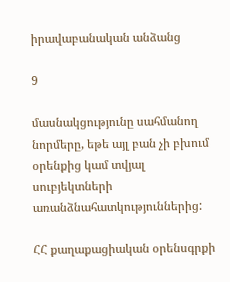իրավաբանական անձանց

9

մասնակցությունը սահմանող նորմերը, եթե այլ բան չի բխում օրենքից կամ տվյալ սուբյեկտների առանձնահատկություններից:

ՀՀ քաղաքացիական օրենսգրքի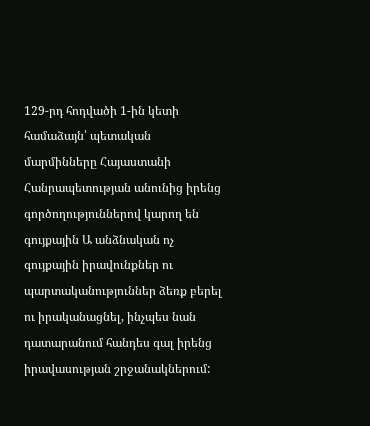129-րդ հոդվածի 1-ին կետի համաձայն՝ պետական մարմինները Հայաստանի Հանրապետության անունից իրենց գործողություններով կարող են գույքային Ա անձնական ոչ գույքային իրավունքներ ու պարտականություններ ձեռք բերել ու իրականացնել, ինչպես նան դատարանում հանդես գալ իրենց իրավասության շրջանակներում: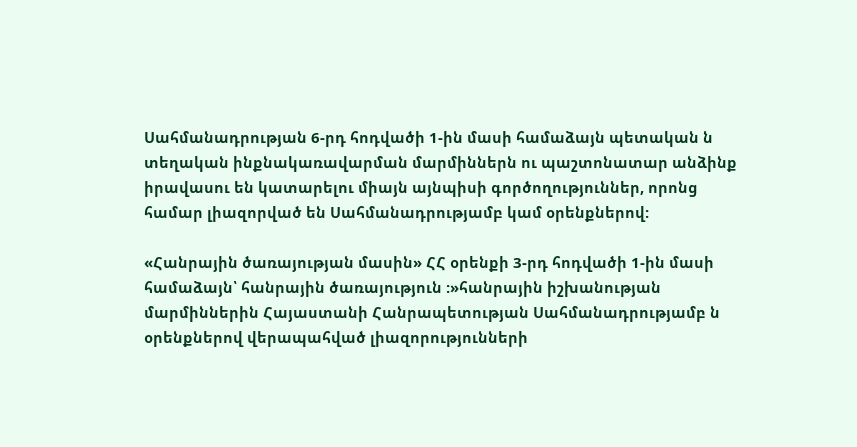Սահմանադրության 6-րդ հոդվածի 1-ին մասի համաձայն պետական ն տեղական ինքնակառավարման մարմիններն ու պաշտոնատար անձինք իրավասու են կատարելու միայն այնպիսի գործողություններ, որոնց համար լիազորված են Սահմանադրությամբ կամ օրենքներով:

«Հանրային ծառայության մասին» ՀՀ օրենքի 3-րդ հոդվածի 1-ին մասի համաձայն՝ հանրային ծառայություն :»հանրային իշխանության մարմիններին Հայաստանի Հանրապետության Սահմանադրությամբ ն օրենքներով վերապահված լիազորությունների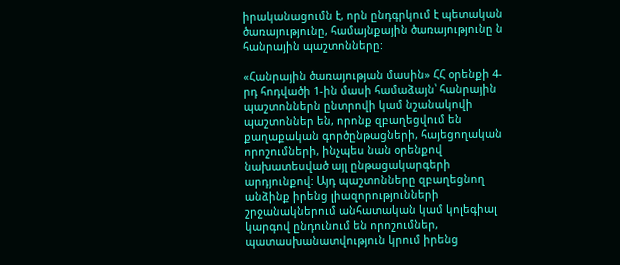իրականացումն է, որն ընդգրկում է պետական ծառայությունը, համայնքային ծառայությունը ն հանրային պաշտոնները:

«Հանրային ծառայության մասին» ՀՀ օրենքի 4-րդ հոդվածի 1-ին մասի համաձայն՝ հանրային պաշտոններն ընտրովի կամ նշանակովի պաշտոններ են, որոնք զբաղեցվում են քաղաքական գործընթացների, հայեցողական որոշումների, ինչպես նան օրենքով նախատեսված այլ ընթացակարգերի արդյունքով: Այդ պաշտոնները զբաղեցնող անձինք իրենց լիազորությունների շրջանակներում անհատական կամ կոլեգիալ կարգով ընդունում են որոշումներ, պատասխանատվություն կրում իրենց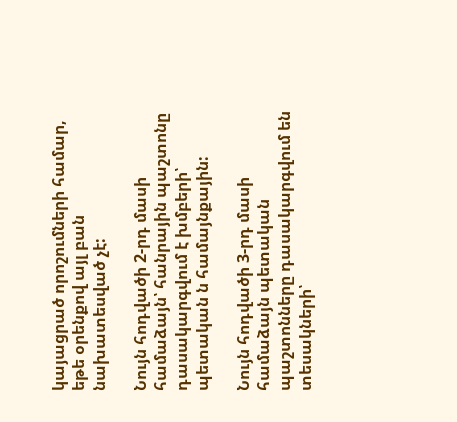կայացրած որոշումների համար, եթե օրենքով այլ բան նախատեսված չէ:

Նույն հոդվածի 2-րդ մասի համաձայն՝ հանրային պաշտոնը դասակարգվում է խմբերի՝ պետական ն համայնքային:

Նույն հոդվածի 3-րդ մասի համաձայն պետական պաշտոնները դասակարգվում են տեսակների՝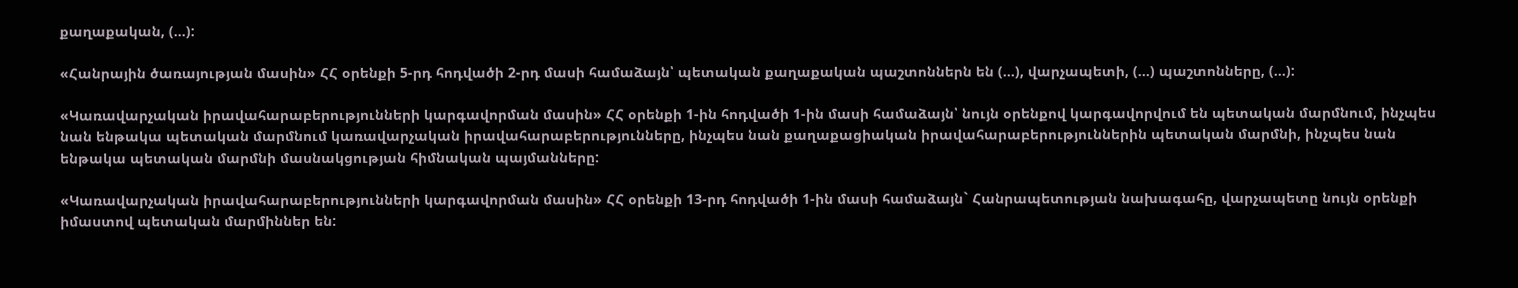քաղաքական, (...):

«Հանրային ծառայության մասին» ՀՀ օրենքի 5-րդ հոդվածի 2-րդ մասի համաձայն՝ պետական քաղաքական պաշտոններն են (...), վարչապետի, (...) պաշտոնները, (...):

«Կառավարչական իրավահարաբերությունների կարգավորման մասին» ՀՀ օրենքի 1-ին հոդվածի 1-ին մասի համաձայն՝ նույն օրենքով կարգավորվում են պետական մարմնում, ինչպես նան ենթակա պետական մարմնում կառավարչական իրավահարաբերությունները, ինչպես նան քաղաքացիական իրավահարաբերություններին պետական մարմնի, ինչպես նան ենթակա պետական մարմնի մասնակցության հիմնական պայմանները:

«Կառավարչական իրավահարաբերությունների կարգավորման մասին» ՀՀ օրենքի 13-րդ հոդվածի 1-ին մասի համաձայն` Հանրապետության նախագահը, վարչապետը նույն օրենքի իմաստով պետական մարմիններ են: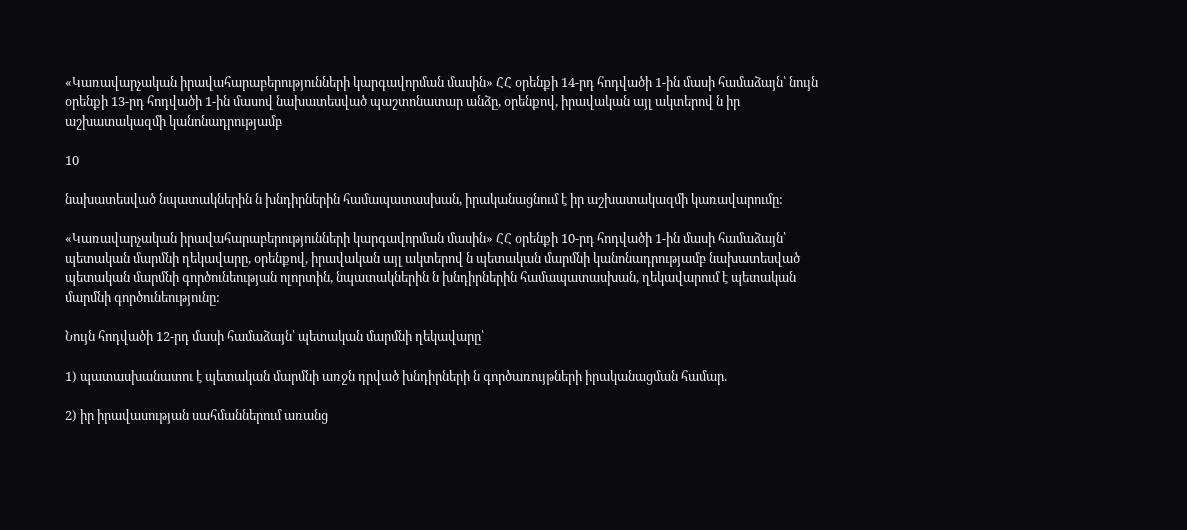«Կառավարչական իրավահարաբերությունների կարգավորման մասին» ՀՀ օրենքի 14-րդ հոդվածի 1-ին մասի համաձայն՝ նույն օրենքի 13-րդ հոդվածի 1-ին մասով նախատեսված պաշտոնատար անձը, օրենքով, իրավական այլ ակտերով ն իր աշխատակազմի կանոնադրությամբ

10

նախատեսված նպատակներին ն խնդիրներին համապատասխան, իրականացնում է իր աշխատակազմի կառավարումը:

«Կառավարչական իրավահարաբերությունների կարգավորման մասին» ՀՀ օրենքի 10-րդ հոդվածի 1-ին մասի համաձայն՝ պետական մարմնի ղեկավարը, օրենքով, իրավական այլ ակտերով ն պետական մարմնի կանոնադրությամբ նախատեսված պետական մարմնի գործունեության ոլորտին, նպատակներին ն խնդիրներին համապատասխան, ղեկավարում է պետական մարմնի գործունեությունը:

Նույն հոդվածի 12-րդ մասի համաձայն՝ պետական մարմնի ղեկավարը՝

1) պատասխանատու է պետական մարմնի առջն դրված խնդիրների ն գործառույթների իրականացման համար.

2) իր իրավասության սահմաններում առանց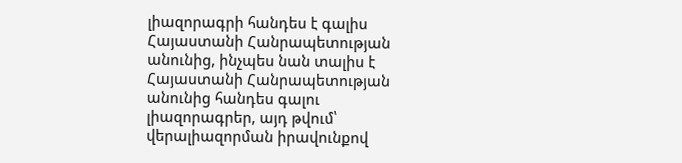լիազորագրի հանդես է գալիս Հայաստանի Հանրապետության անունից, ինչպես նան տալիս է Հայաստանի Հանրապետության անունից հանդես գալու լիազորագրեր, այդ թվում՝ վերալիազորման իրավունքով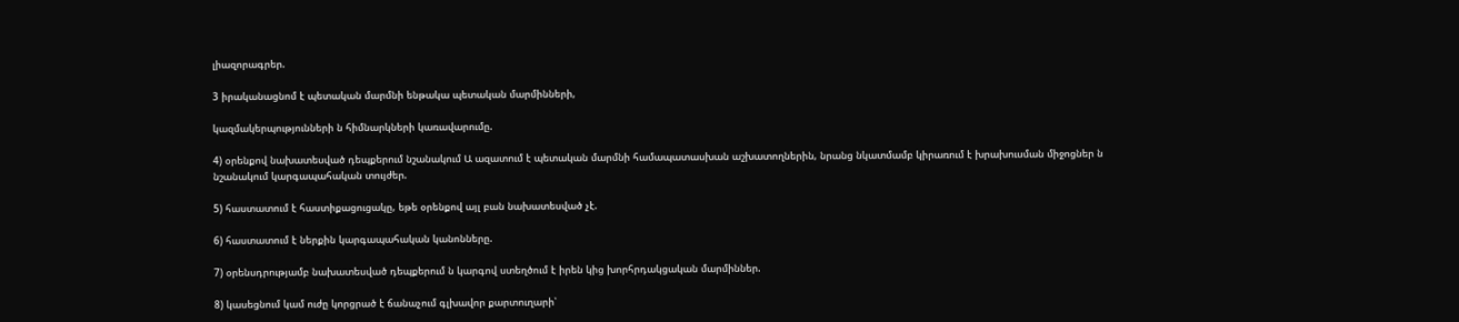լիազորագրեր.

3 իրականացնոմ է պետական մարմնի ենթակա պետական մարմինների,

կազմակերպությունների ն հիմնարկների կառավարումը.

4) օրենքով նախատեսված դեպքերում նշանակում Ա ազատում է պետական մարմնի համապատասխան աշխատողներին, նրանց նկատմամբ կիրառում է խրախուսման միջոցներ ն նշանակում կարգապահական տույժեր.

5) հաստատում է հաստիքացուցակը, եթե օրենքով այլ բան նախատեսված չէ.

6) հաստատում է ներքին կարգապահական կանոնները.

7) օրենսդրությամբ նախատեսված դեպքերում ն կարգով ստեղծում է իրեն կից խորհրդակցական մարմիններ.

8) կասեցնում կամ ուժը կորցրած է ճանաչում գլխավոր քարտուղարի՝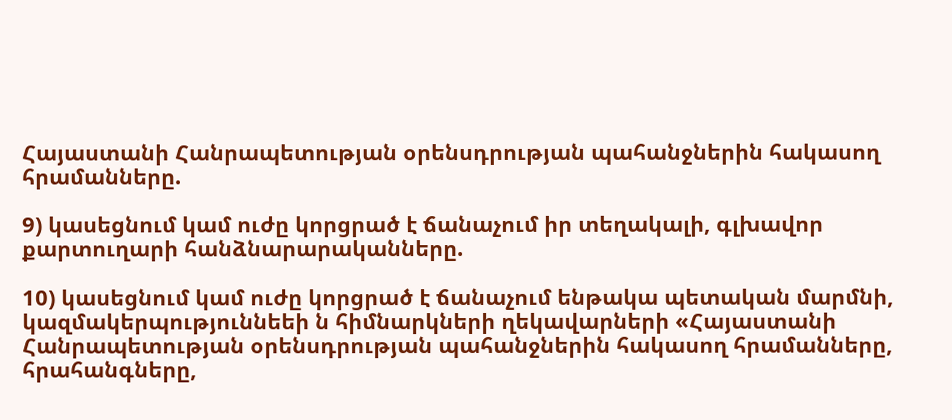Հայաստանի Հանրապետության օրենսդրության պահանջներին հակասող հրամանները.

9) կասեցնում կամ ուժը կորցրած է ճանաչում իր տեղակալի, գլխավոր քարտուղարի հանձնարարականները.

10) կասեցնում կամ ուժը կորցրած է ճանաչում ենթակա պետական մարմնի, կազմակերպություննեեի ն հիմնարկների ղեկավարների «Հայաստանի Հանրապետության օրենսդրության պահանջներին հակասող հրամանները, հրահանգները,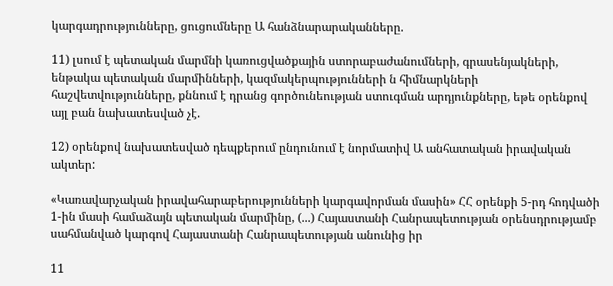կարգադրությունները, ցուցումները Ա հանձնարարականները.

11) լսում է պետական մարմնի կառուցվածքային ստորաբաժանումների, գրասենյակների, ենթակա պետական մարմինների, կազմակերպությունների ն հիմնարկների հաշվետվությունները, քննում է դրանց գործունեության ստուգման արդյունքները, եթե օրենքով այլ բան նախատեսված չէ.

12) օրենքով նախատեսված դեպքերում ընդունում է նորմատիվ Ա անհատական իրավական ակտեր:

«Կառավարչական իրավահարաբերությունների կարգավորման մասին» ՀՀ օրենքի 5-րդ հոդվածի 1-ին մասի համաձայն պետական մարմինը, (...) Հայաստանի Հանրապետության օրենսդրությամբ սահմանված կարգով Հայաստանի Հանրապետության անունից իր

11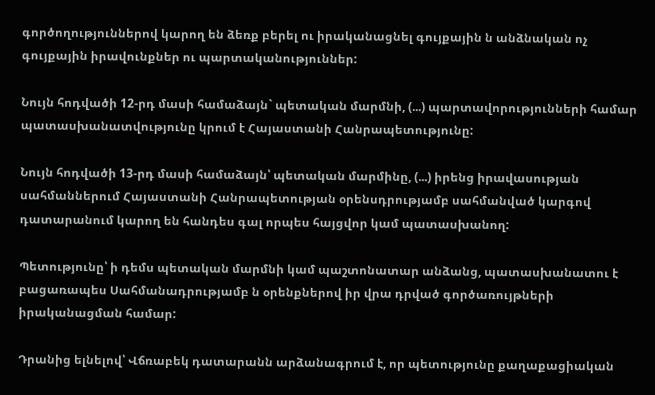գործողություններով կարող են ձեռք բերել ու իրականացնել գույքային ն անձնական ոչ գույքային իրավունքներ ու պարտականություններ:

Նույն հոդվածի 12-րդ մասի համաձայն` պետական մարմնի, (...) պարտավորությունների համար պատասխանատվությունը կրում է Հայաստանի Հանրապետությունը:

Նույն հոդվածի 13-րդ մասի համաձայն՝ պետական մարմինը, (...) իրենց իրավասության սահմաններում Հայաստանի Հանրապետության օրենսդրությամբ սահմանված կարգով դատարանում կարող են հանդես գալ որպես հայցվոր կամ պատասխանող:

Պետությունը՝ ի դեմս պետական մարմնի կամ պաշտոնատար անձանց, պատասխանատու է բացառապես Սահմանադրությամբ ն օրենքներով իր վրա դրված գործառույթների իրականացման համար:

Դրանից ելնելով՝ Վճռաբեկ դատարանն արձանագրում է, որ պետությունը քաղաքացիական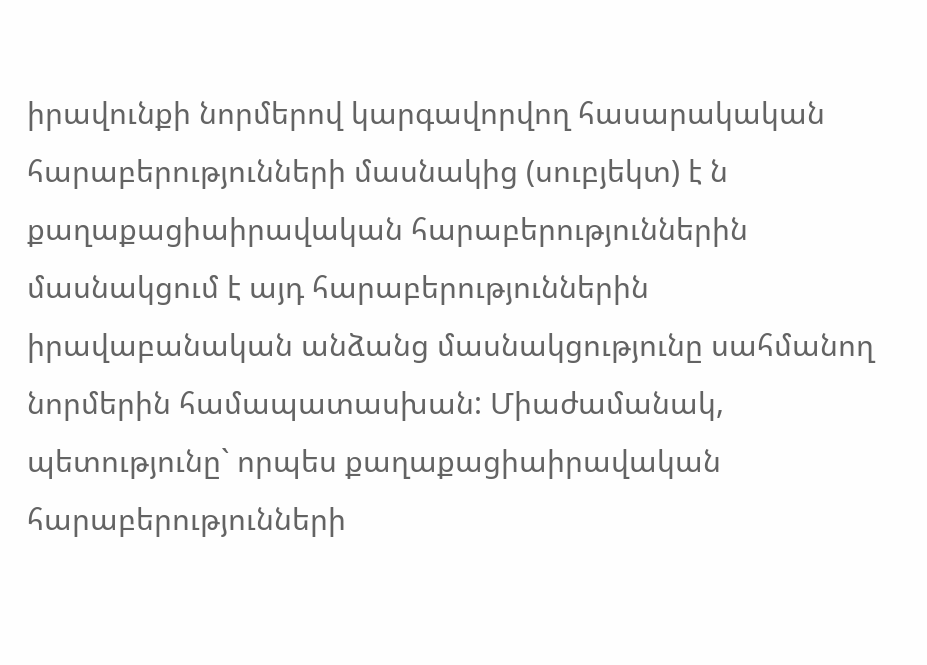իրավունքի նորմերով կարգավորվող հասարակական հարաբերությունների մասնակից (սուբյեկտ) է ն քաղաքացիաիրավական հարաբերություններին մասնակցում է այդ հարաբերություններին իրավաբանական անձանց մասնակցությունը սահմանող նորմերին համապատասխան: Միաժամանակ, պետությունը` որպես քաղաքացիաիրավական հարաբերությունների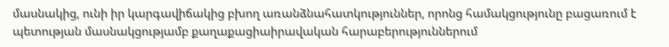մասնակից, ունի իր կարգավիճակից բխող առանձնահատկություններ, որոնց համակցությունը բացառում է պետության մասնակցությամբ քաղաքացիաիրավական հարաբերություններում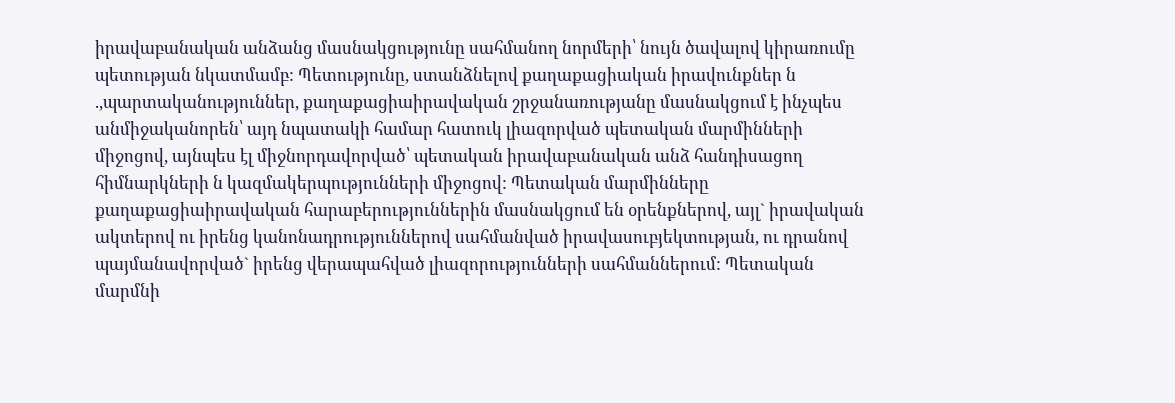իրավաբանական անձանց մասնակցությունը սահմանող նորմերի՝ նույն ծավալով կիրառումը պետության նկատմամբ: Պետությունը, ստանձնելով քաղաքացիական իրավունքներ ն .,պարտականություններ, քաղաքացիաիրավական շրջանառությանը մասնակցում է ինչպես անմիջականորեն՝ այդ նպատակի համար հատուկ լիազորված պետական մարմինների միջոցով, այնպես էլ միջնորդավորված՝ պետական իրավաբանական անձ հանդիսացող հիմնարկների ն կազմակերպությունների միջոցով: Պետական մարմինները քաղաքացիաիրավական հարաբերություններին մասնակցում են օրենքներով, այլ` իրավական ակտերով ու իրենց կանոնադրություններով սահմանված իրավասուբյեկտության, ու դրանով պայմանավորված` իրենց վերապահված լիազորությունների սահմաններում: Պետական մարմնի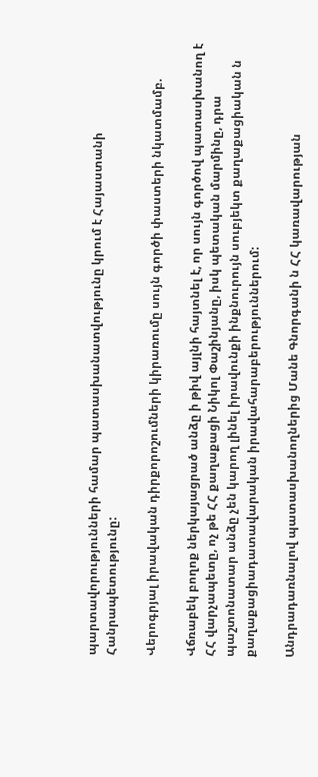պարտավորությունների համար պատասխանատվությունը կրում է Հայաստանի Հանրապետությունը:

Վերոգրյալ իրավական դիրքորոշումների կիրառումը սույն գործի փաստերի նկատմամբ.

Վճռաբեկ բողոք ներկայացրած անձը ի թիվ այլնի հայտնել է, որ սույն գործով պատասխանող է ՀՀ վարչապետը, ոչ թե ՀՀ քաղաքացի Նիկոլ Փաշինյանը, իսկ պետական մարմինը, դրա պաշտոնատար անձը չեն կարող լինել իրավունքի ինքնուրույն սուբյեկտ քաղաքացիական ն քաղաքացիադատավարական իրավահարաբերություններում:

Անդրադառնալով պատասխանողներից Մանե Գնորգանի ն ՀՀ կառավարության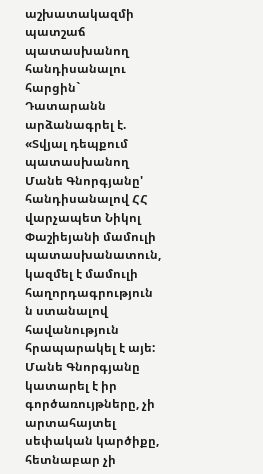աշխատակազմի պատշաճ պատասխանող հանդիսանալու հարցին` Դատարանն արձանագրել է. «Տվյալ դեպքում պատասխանող Մանե Գնորգյանը' հանդիսանալով ՀՀ վարչապետ Նիկոլ Փաշիեյանի մամուլի պատասխանատուն, կազմել է մամուլի հաղորդագրություն ն ստանալով հավանություն հրապարակել է այե: Մանե Գնորգյանը կատարել է իր գործառույթները, չի արտահայտել սեփական կարծիքը, հետնաբար չի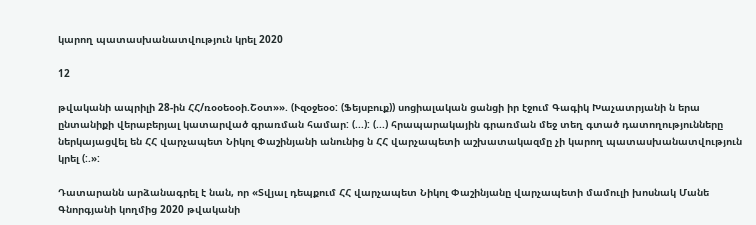կարող պատասխանատվություն կրել 2020

12

թվականի ապրիլի 28-ին ՀՀ/ռօօեօօի.Շօտ»». (Ւզօջեօօ: (Ֆեյսբուք)) սոցիալական ցանցի իր էջում Գագիկ Խաչատրյանի ն երա ընտանիքի վերաբերյալ կատարված գրառման համար: (...): (...) հրապարակային գրառման մեջ տեղ գտած դատողությունները ներկայացվել են ՀՀ վարչապետ Նիկոլ Փաշինյանի անունից ն ՀՀ վարչապետի աշխատակազմը չի կարող պատասխանատվություն կրել (:.»:

Դատարանն արձանագրել է նան, որ «Տվյալ դեպքում ՀՀ վարչապետ Նիկոլ Փաշինյանը վարչապետի մամուլի խոսնակ Մանե Գնորգյանի կողմից 2020 թվականի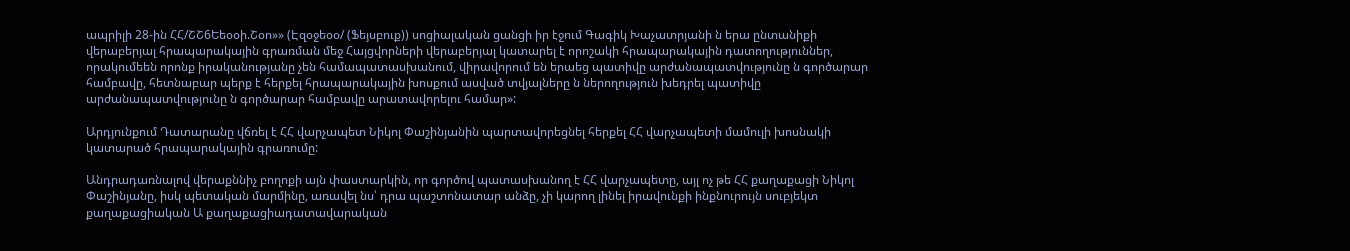ապրիլի 28-ին ՀՀ/ՇՇ6Եեօօի.Շօո»» (Էզօջեօօ/ (Ֆեյսբուք)) սոցիալական ցանցի իր էջում Գագիկ Խաչատրյանի ն երա ընտանիքի վերաբերյալ հրապարակային գրառման մեջ Հայցվորների վերաբերյալ կատարել է որոշակի հրապարակային դատողություններ, որակումեեն որոնք իրականությանը չեն համապատասխանում, վիրավորում են երաեց պատիվը արժանապատվությունը ն գործարար համբավը, հետնաբար պերք է հերքել հրապարակային խոսքում ասված տվյալները ն ներողություն խեդրել պատիվը արժանապատվությունը ն գործարար համբավը արատավորելու համար»:

Արդյունքում Դատարանը վճռել է ՀՀ վարչապետ Նիկոլ Փաշինյանին պարտավորեցնել հերքել ՀՀ վարչապետի մամուլի խոսնակի կատարած հրապարակային գրառումը:

Անդրադառնալով վերաքննիչ բողոքի այն փաստարկին, որ գործով պատասխանող է ՀՀ վարչապետը, այլ ոչ թե ՀՀ քաղաքացի Նիկոլ Փաշինյանը, իսկ պետական մարմինը, առավել նս՝ դրա պաշտոնատար անձը, չի կարող լինել իրավունքի ինքնուրույն սուբյեկտ քաղաքացիական Ա քաղաքացիադատավարական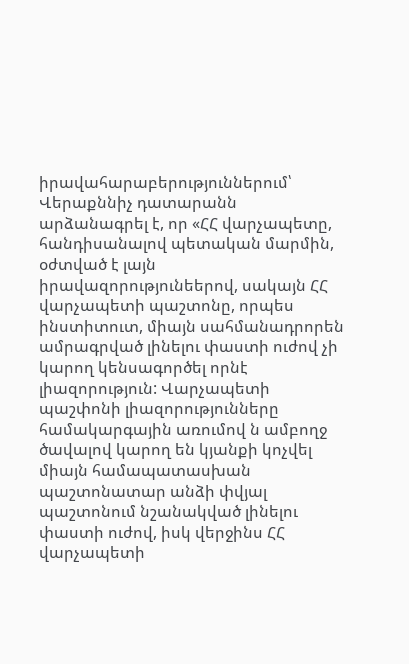իրավահարաբերություններում՝ Վերաքննիչ դատարանն արձանագրել է, որ «ՀՀ վարչապետը, հանդիսանալով պետական մարմին, օժտված է լայն իրավազորությունեերով, սակայն ՀՀ վարչապետի պաշտոնը, որպես ինստիտուտ, միայն սահմանադրորեն ամրագրված լինելու փաստի ուժով չի կարող կենսագործել որնէ լիազորություն: Վարչապետի պաշփոնի լիազորությունները համակարգային առումով ն ամբողջ ծավալով կարող են կյանքի կոչվել միայն համապատասխան պաշտոնատար անձի փվյալ պաշտոնում նշանակված լինելու փաստի ուժով, իսկ վերջինս ՀՀ վարչապետի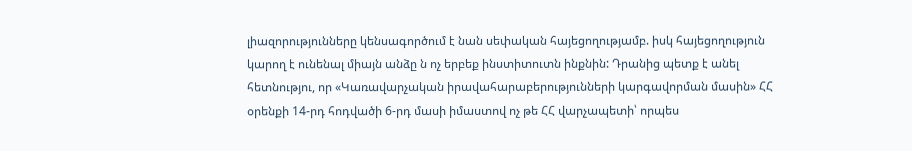լիազորությունները կենսագործում է նան սեփական հայեցողությամբ. իսկ հայեցողություն կարող է ունենալ միայն անձը ն ոչ երբեք ինստիտուտն ինքնին: Դրանից պետք է անել հետնությու, որ «Կառավարչական իրավահարաբերությունների կարգավորման մասին» ՀՀ օրենքի 14-րդ հոդվածի 6-րդ մասի իմաստով ոչ թե ՀՀ վարչապետի՝ որպես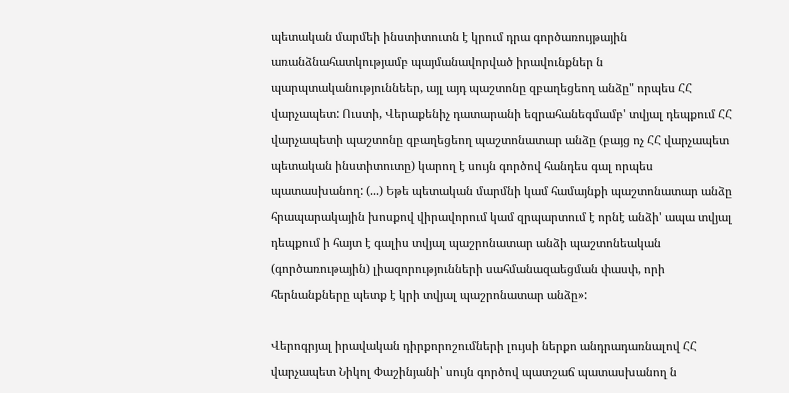պետական մարմեի ինստիտուտն է կրում դրա գործառույթային առանձնահատկությամբ պայմանավորված իրավունքներ ն պարպտականություննեեր, այլ այդ պաշտոնը զբաղեցեող անձը" որպես ՀՀ վարչապետ: Ուստի, Վերաքենիչ դատարանի եզրահանեգմամբ' տվյալ դեպքում ՀՀ վարչապետի պաշտոնը զբաղեցեող պաշտոնատար անձը (բայց ոչ ՀՀ վարչապետ պետական ինստիտուտը) կարող է սույն գործով հանդես գալ որպես պատասխանող: (...) Եթե պետական մարմնի կամ համայնքի պաշտոնատար անձը հրապարակային խոսքով վիրավորում կամ զրպարտում է որնէ անձի' ապա տվյալ դեպքում ի հայտ է գալիս տվյալ պաշրոնատար անձի պաշտոնեական (գործառութային) լիազորությունների սահմանազաեցման փասփ, որի հերնանքները պետք է կրի տվյալ պաշրոնատար անձը»:

Վերոգրյալ իրավական դիրքորոշումների լույսի ներքո անդրադառնալով ՀՀ վարչապետ Նիկոլ Փաշինյանի՝ սույն գործով պատշաճ պատասխանող ն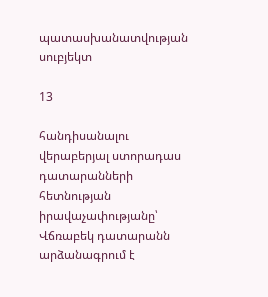պատասխանատվության սուբյեկտ

13

հանդիսանալու վերաբերյալ ստորադաս դատարանների հետնության իրավաչափությանը՝ Վճռաբեկ դատարանն արձանագրում է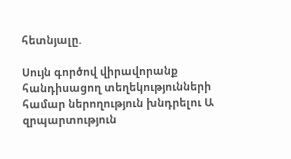հետնյալը.

Սույն գործով վիրավորանք հանդիսացող տեղեկությունների համար ներողություն խնդրելու Ա զրպարտություն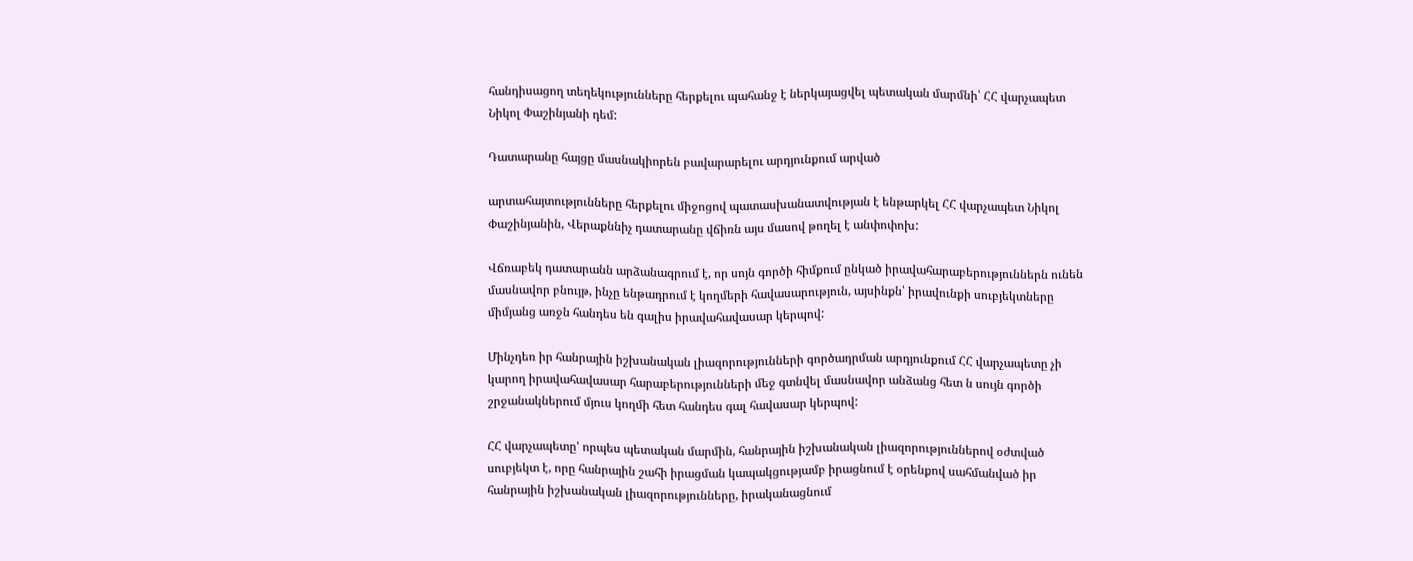հանդիսացող տեղեկությունները հերքելու պահանջ է ներկայացվել պետական մարմնի՝ ՀՀ վարչապետ Նիկոլ Փաշինյանի դեմ:

Դատարանը հայցը մասնակիորեն բավարարելու արդյունքում արված

արտահայտությունները հերքելու միջոցով պատասխանատվության է ենթարկել ՀՀ վարչապետ Նիկոլ Փաշինյանին, Վերաքննիչ դատարանը վճիռն այս մասով թողել է անփոփոխ:

Վճռաբեկ դատարանն արձանագրում է, որ սոյն գործի հիմքում ընկած իրավահարաբերություններն ունեն մասնավոր բնույթ, ինչը ենթադրում է կողմերի հավասարություն, այսինքն՝ իրավունքի սուբյեկտները միմյանց առջն հանդես են գալիս իրավահավասար կերպով:

Մինչդեռ իր հանրային իշխանական լիազորությունների գործադրման արդյունքում ՀՀ վարչապետը չի կարող իրավահավասար հարաբերությունների մեջ գտնվել մասնավոր անձանց հետ ն սույն գործի շրջանակներում մյուս կողմի հետ հանդես գալ հավասար կերպով:

ՀՀ վարչապետը' որպես պետական մարմին, հանրային իշխանական լիազորություններով օժտված սուբյեկտ է, որը հանրային շահի իրացման կապակցությամբ իրացնում է օրենքով սահմանված իր հանրային իշխանական լիազորությունները, իրականացնում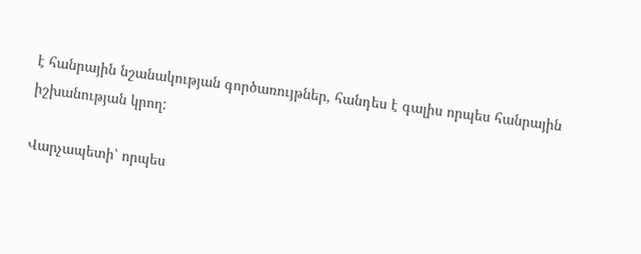է հանրային նշանակության գործառույթներ, հանդես է գալիս որպես հանրային իշխանության կրող:

Վարչապետի՝ որպես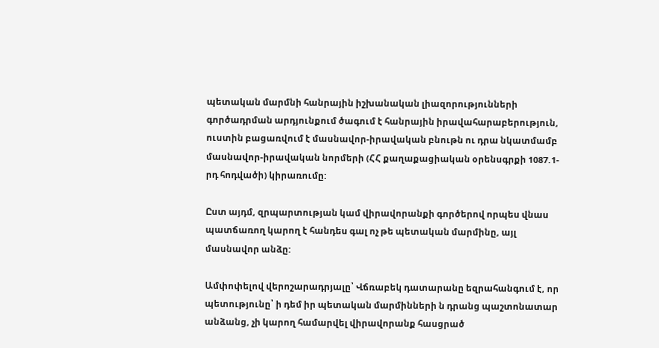պետական մարմնի հանրային իշխանական լիազորությունների գործադրման արդյունքում ծագում է հանրային իրավահարաբերություն, ուստին բացառվում է մասնավոր-իրավական բնութն ու դրա նկատմամբ մասնավոր-իրավական նորմերի (ՀՀ քաղաքացիական օրենսգրքի 1087.1-րդ հոդվածի) կիրառումը:

Ըստ այդմ, զրպարտության կամ վիրավորանքի գործերով որպես վնաս պատճառող կարող է հանդես գալ ոչ թե պետական մարմինը, այլ մասնավոր անձը:

Ամփոփելով վերոշարադրյալը՝ Վճռաբեկ դատարանը եզրահանգում է, որ պետությունը՝ ի դեմ իր պետական մարմինների ն դրանց պաշտոնատար անձանց, չի կարող համարվել վիրավորանք հասցրած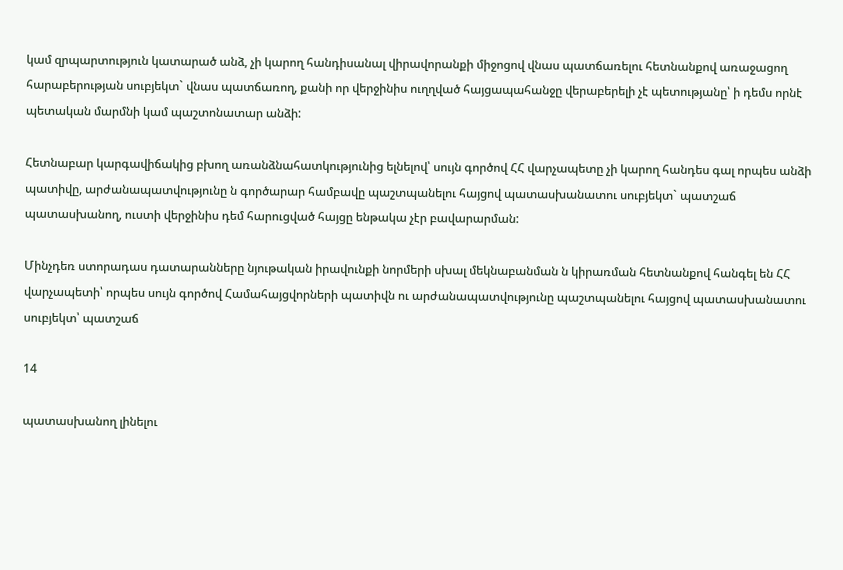կամ զրպարտություն կատարած անձ, չի կարող հանդիսանալ վիրավորանքի միջոցով վնաս պատճառելու հետնանքով առաջացող հարաբերության սուբյեկտ` վնաս պատճառող, քանի որ վերջինիս ուղղված հայցապահանջը վերաբերելի չէ պետությանը՝ ի դեմս որնէ պետական մարմնի կամ պաշտոնատար անձի:

Հետնաբար կարգավիճակից բխող առանձնահատկությունից ելնելով՝ սույն գործով ՀՀ վարչապետը չի կարող հանդես գալ որպես անձի պատիվը, արժանապատվությունը ն գործարար համբավը պաշտպանելու հայցով պատասխանատու սուբյեկտ` պատշաճ պատասխանող, ուստի վերջինիս դեմ հարուցված հայցը ենթակա չէր բավարարման:

Մինչդեռ ստորադաս դատարանները նյութական իրավունքի նորմերի սխալ մեկնաբանման ն կիրառման հետնանքով հանգել են ՀՀ վարչապետի՝ որպես սույն գործով Համահայցվորների պատիվն ու արժանապատվությունը պաշտպանելու հայցով պատասխանատու սուբյեկտ՝ պատշաճ

14

պատասխանող լինելու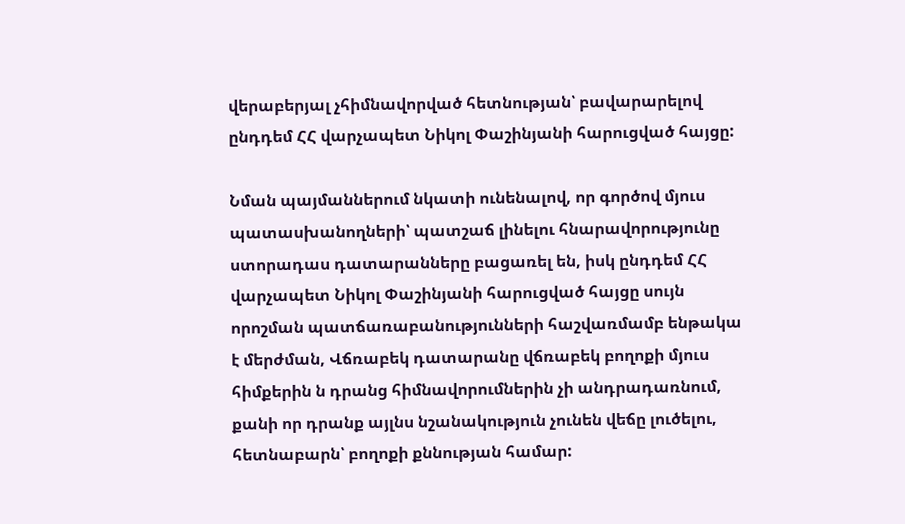վերաբերյալ չհիմնավորված հետնության՝ բավարարելով ընդդեմ ՀՀ վարչապետ Նիկոլ Փաշինյանի հարուցված հայցը:

Նման պայմաններում նկատի ունենալով, որ գործով մյուս պատասխանողների՝ պատշաճ լինելու հնարավորությունը ստորադաս դատարանները բացառել են, իսկ ընդդեմ ՀՀ վարչապետ Նիկոլ Փաշինյանի հարուցված հայցը սույն որոշման պատճառաբանությունների հաշվառմամբ ենթակա է մերժման, Վճռաբեկ դատարանը վճռաբեկ բողոքի մյուս հիմքերին ն դրանց հիմնավորումներին չի անդրադառնում, քանի որ դրանք այլնս նշանակություն չունեն վեճը լուծելու, հետնաբարն՝ բողոքի քննության համար: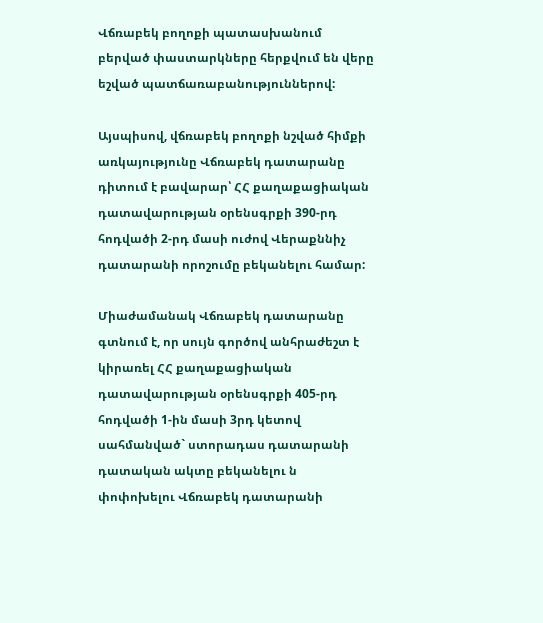Վճռաբեկ բողոքի պատասխանում բերված փաստարկները հերքվում են վերը եշված պատճառաբանություններով:

Այսպիսով, վճռաբեկ բողոքի նշված հիմքի առկայությունը Վճռաբեկ դատարանը դիտում է բավարար՝ ՀՀ քաղաքացիական դատավարության օրենսգրքի 390-րդ հոդվածի 2-րդ մասի ուժով Վերաքննիչ դատարանի որոշումը բեկանելու համար:

Միաժամանակ Վճռաբեկ դատարանը գտնում է, որ սույն գործով անհրաժեշտ է կիրառել ՀՀ քաղաքացիական դատավարության օրենսգրքի 405-րդ հոդվածի 1-ին մասի 3րդ կետով սահմանված` ստորադաս դատարանի դատական ակտը բեկանելու ն փոփոխելու Վճռաբեկ դատարանի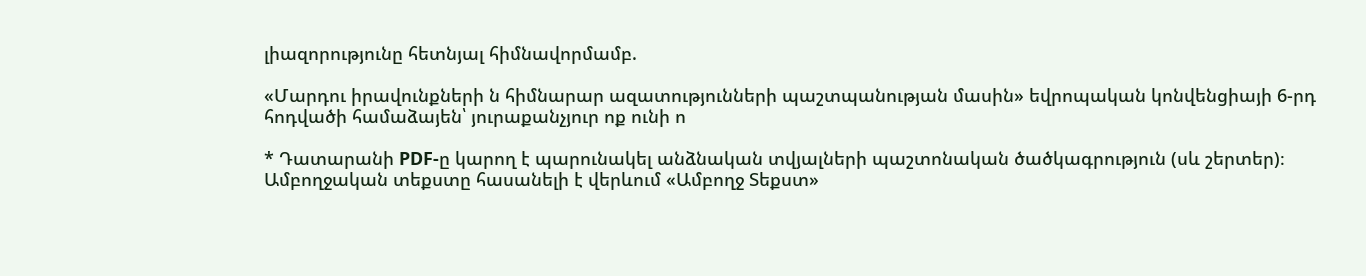լիազորությունը հետնյալ հիմնավորմամբ.

«Մարդու իրավունքների ն հիմնարար ազատությունների պաշտպանության մասին» եվրոպական կոնվենցիայի 6-րդ հոդվածի համաձայեն՝ յուրաքանչյուր ոք ունի ո

* Դատարանի PDF-ը կարող է պարունակել անձնական տվյալների պաշտոնական ծածկագրություն (սև շերտեր)։ Ամբողջական տեքստը հասանելի է վերևում «Ամբողջ Տեքստ»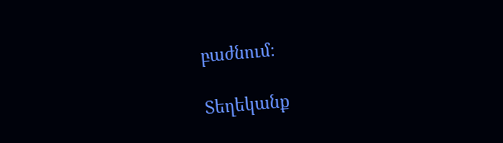բաժնում։

Տեղեկանք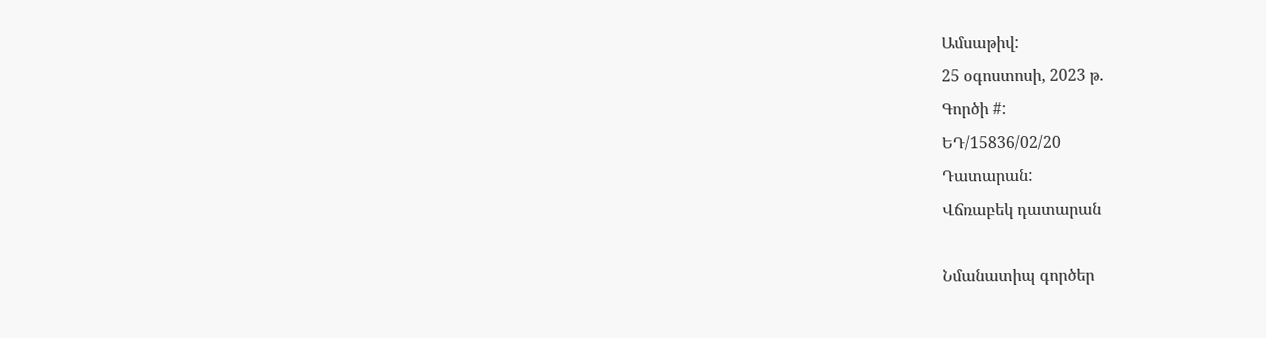Ամսաթիվ:
25 օգոստոսի, 2023 թ.
Գործի #:
ԵԴ/15836/02/20
Դատարան:
Վճռաբեկ դատարան

Նմանատիպ գործեր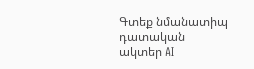Գտեք նմանատիպ դատական ակտեր AI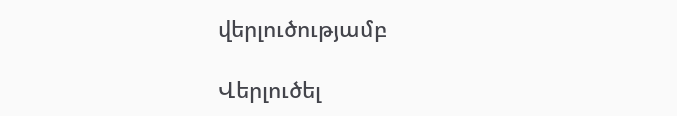վերլուծությամբ

Վերլուծել